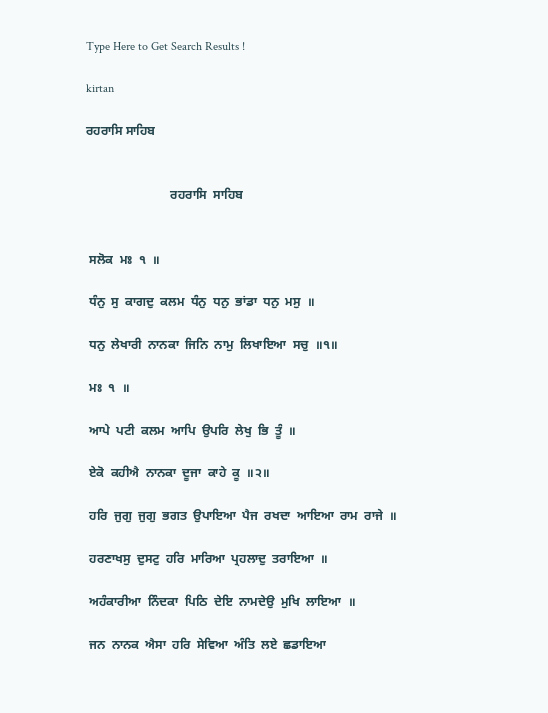Type Here to Get Search Results !

kirtan

ਰਹਰਾਸਿ ਸਾਹਿਬ


                           ਰਹਰਾਸਿ  ਸਾਹਿਬ


 ਸਲੋਕ  ਮਃ  ੧  ॥

 ਧੰਨੁ  ਸੁ  ਕਾਗਦੁ  ਕਲਮ  ਧੰਨੁ  ਧਨੁ  ਭਾਂਡਾ  ਧਨੁ  ਮਸੁ  ॥

 ਧਨੁ  ਲੇਖਾਰੀ  ਨਾਨਕਾ  ਜਿਨਿ  ਨਾਮੁ  ਲਿਖਾਇਆ  ਸਚੁ  ॥੧॥

 ਮਃ  ੧  ॥

 ਆਪੇ  ਪਟੀ  ਕਲਮ  ਆਪਿ  ਉਪਰਿ  ਲੇਖੁ  ਭਿ  ਤੂੰ  ॥

 ਏਕੋ  ਕਹੀਐ  ਨਾਨਕਾ  ਦੂਜਾ  ਕਾਹੇ  ਕੂ  ॥੨॥

 ਹਰਿ  ਜੁਗੁ  ਜੁਗੁ  ਭਗਤ  ਉਪਾਇਆ  ਪੈਜ  ਰਖਦਾ  ਆਇਆ  ਰਾਮ  ਰਾਜੇ  ॥

 ਹਰਣਾਖਸੁ  ਦੁਸਟੁ  ਹਰਿ  ਮਾਰਿਆ  ਪ੍ਰਹਲਾਦੁ  ਤਰਾਇਆ  ॥

 ਅਹੰਕਾਰੀਆ  ਨਿੰਦਕਾ  ਪਿਠਿ  ਦੇਇ  ਨਾਮਦੇਉ  ਮੁਖਿ  ਲਾਇਆ  ॥

 ਜਨ  ਨਾਨਕ  ਐਸਾ  ਹਰਿ  ਸੇਵਿਆ  ਅੰਤਿ  ਲਏ  ਛਡਾਇਆ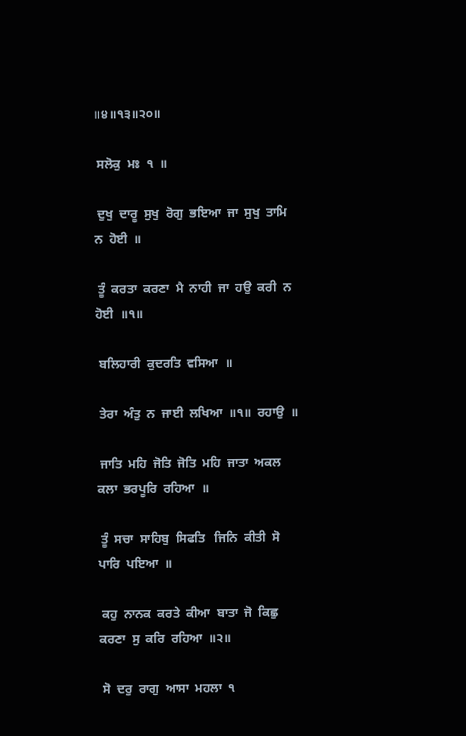॥੪॥੧੩॥੨੦॥

 ਸਲੋਕੁ  ਮਃ  ੧  ॥

 ਦੁਖੁ  ਦਾਰੂ  ਸੁਖੁ  ਰੋਗੁ  ਭਇਆ  ਜਾ  ਸੁਖੁ  ਤਾਮਿ  ਨ  ਹੋਈ  ॥

 ਤੂੰ  ਕਰਤਾ  ਕਰਣਾ  ਮੈ  ਨਾਹੀ  ਜਾ  ਹਉ  ਕਰੀ  ਨ  ਹੋਈ  ॥੧॥

 ਬਲਿਹਾਰੀ  ਕੁਦਰਤਿ  ਵਸਿਆ  ॥

 ਤੇਰਾ  ਅੰਤੁ  ਨ  ਜਾਈ  ਲਖਿਆ  ॥੧॥  ਰਹਾਉ  ॥

 ਜਾਤਿ  ਮਹਿ  ਜੋਤਿ  ਜੋਤਿ  ਮਹਿ  ਜਾਤਾ  ਅਕਲ  ਕਲਾ  ਭਰਪੂਰਿ  ਰਹਿਆ  ॥

 ਤੂੰ  ਸਚਾ  ਸਾਹਿਬੁ  ਸਿਫਤਿ   ਜਿਨਿ  ਕੀਤੀ  ਸੋ  ਪਾਰਿ  ਪਇਆ  ॥

 ਕਹੁ  ਨਾਨਕ  ਕਰਤੇ  ਕੀਆ  ਬਾਤਾ  ਜੋ  ਕਿਛੁ  ਕਰਣਾ  ਸੁ  ਕਰਿ  ਰਹਿਆ  ॥੨॥

 ਸੋ  ਦਰੁ  ਰਾਗੁ  ਆਸਾ  ਮਹਲਾ  ੧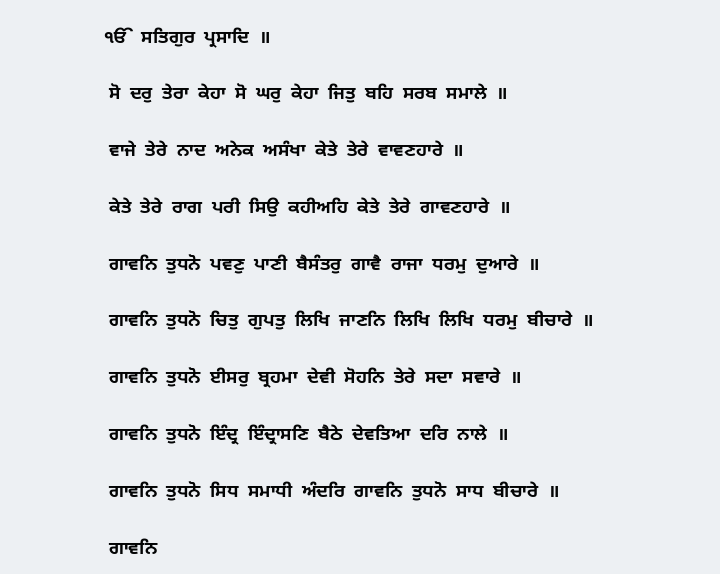ੴ  ਸਤਿਗੁਰ  ਪ੍ਰਸਾਦਿ  ॥

 ਸੋ  ਦਰੁ  ਤੇਰਾ  ਕੇਹਾ  ਸੋ  ਘਰੁ  ਕੇਹਾ  ਜਿਤੁ  ਬਹਿ  ਸਰਬ  ਸਮਾਲੇ  ॥

 ਵਾਜੇ  ਤੇਰੇ  ਨਾਦ  ਅਨੇਕ  ਅਸੰਖਾ  ਕੇਤੇ  ਤੇਰੇ  ਵਾਵਣਹਾਰੇ  ॥

 ਕੇਤੇ  ਤੇਰੇ  ਰਾਗ  ਪਰੀ  ਸਿਉ  ਕਹੀਅਹਿ  ਕੇਤੇ  ਤੇਰੇ  ਗਾਵਣਹਾਰੇ  ॥

 ਗਾਵਨਿ  ਤੁਧਨੋ  ਪਵਣੁ  ਪਾਣੀ  ਬੈਸੰਤਰੁ  ਗਾਵੈ  ਰਾਜਾ  ਧਰਮੁ  ਦੁਆਰੇ  ॥

 ਗਾਵਨਿ  ਤੁਧਨੋ  ਚਿਤੁ  ਗੁਪਤੁ  ਲਿਖਿ  ਜਾਣਨਿ  ਲਿਖਿ  ਲਿਖਿ  ਧਰਮੁ  ਬੀਚਾਰੇ  ॥

 ਗਾਵਨਿ  ਤੁਧਨੋ  ਈਸਰੁ  ਬ੍ਰਹਮਾ  ਦੇਵੀ  ਸੋਹਨਿ  ਤੇਰੇ  ਸਦਾ  ਸਵਾਰੇ  ॥

 ਗਾਵਨਿ  ਤੁਧਨੋ  ਇੰਦ੍ਰ  ਇੰਦ੍ਰਾਸਣਿ  ਬੈਠੇ  ਦੇਵਤਿਆ  ਦਰਿ  ਨਾਲੇ  ॥

 ਗਾਵਨਿ  ਤੁਧਨੋ  ਸਿਧ  ਸਮਾਧੀ  ਅੰਦਰਿ  ਗਾਵਨਿ  ਤੁਧਨੋ  ਸਾਧ  ਬੀਚਾਰੇ  ॥

 ਗਾਵਨਿ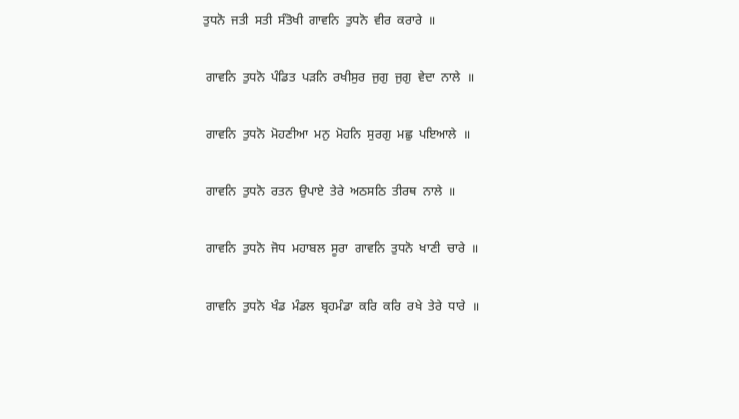ਤੁਧਨੋ  ਜਤੀ  ਸਤੀ  ਸੰਤੋਖੀ  ਗਾਵਨਿ  ਤੁਧਨੋ  ਵੀਰ  ਕਰਾਰੇ  ॥

 ਗਾਵਨਿ  ਤੁਧਨੋ  ਪੰਡਿਤ  ਪੜਨਿ  ਰਖੀਸੁਰ  ਜੁਗੁ  ਜੁਗੁ  ਵੇਦਾ  ਨਾਲੇ  ॥

 ਗਾਵਨਿ  ਤੁਧਨੋ  ਮੋਹਣੀਆ  ਮਨੁ  ਮੋਹਨਿ  ਸੁਰਗੁ  ਮਛੁ  ਪਇਆਲੇ  ॥

 ਗਾਵਨਿ  ਤੁਧਨੋ  ਰਤਨ  ਉਪਾਏ  ਤੇਰੇ  ਅਠਸਠਿ  ਤੀਰਥ  ਨਾਲੇ  ॥

 ਗਾਵਨਿ  ਤੁਧਨੋ  ਜੋਧ  ਮਹਾਬਲ  ਸੂਰਾ  ਗਾਵਨਿ  ਤੁਧਨੋ  ਖਾਣੀ  ਚਾਰੇ  ॥

 ਗਾਵਨਿ  ਤੁਧਨੋ  ਖੰਡ  ਮੰਡਲ  ਬ੍ਰਹਮੰਡਾ  ਕਰਿ  ਕਰਿ  ਰਖੇ  ਤੇਰੇ  ਧਾਰੇ  ॥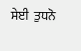ਸੇਈ  ਤੁਧਨੋ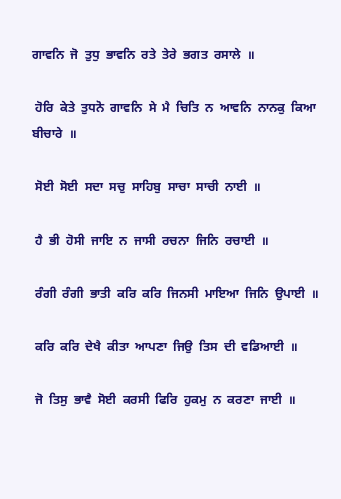ਗਾਵਨਿ  ਜੋ  ਤੁਧੁ  ਭਾਵਨਿ  ਰਤੇ  ਤੇਰੇ  ਭਗਤ  ਰਸਾਲੇ  ॥

 ਹੋਰਿ  ਕੇਤੇ  ਤੁਧਨੋ  ਗਾਵਨਿ  ਸੇ  ਮੈ  ਚਿਤਿ  ਨ  ਆਵਨਿ  ਨਾਨਕੁ  ਕਿਆ  ਬੀਚਾਰੇ  ॥

 ਸੋਈ  ਸੋਈ  ਸਦਾ  ਸਚੁ  ਸਾਹਿਬੁ  ਸਾਚਾ  ਸਾਚੀ  ਨਾਈ  ॥

 ਹੈ  ਭੀ  ਹੋਸੀ  ਜਾਇ  ਨ  ਜਾਸੀ  ਰਚਨਾ  ਜਿਨਿ  ਰਚਾਈ  ॥

 ਰੰਗੀ  ਰੰਗੀ  ਭਾਤੀ  ਕਰਿ  ਕਰਿ  ਜਿਨਸੀ  ਮਾਇਆ  ਜਿਨਿ  ਉਪਾਈ  ॥

 ਕਰਿ  ਕਰਿ  ਦੇਖੈ  ਕੀਤਾ  ਆਪਣਾ  ਜਿਉ  ਤਿਸ  ਦੀ  ਵਡਿਆਈ  ॥

 ਜੋ  ਤਿਸੁ  ਭਾਵੈ  ਸੋਈ  ਕਰਸੀ  ਫਿਰਿ  ਹੁਕਮੁ  ਨ  ਕਰਣਾ  ਜਾਈ  ॥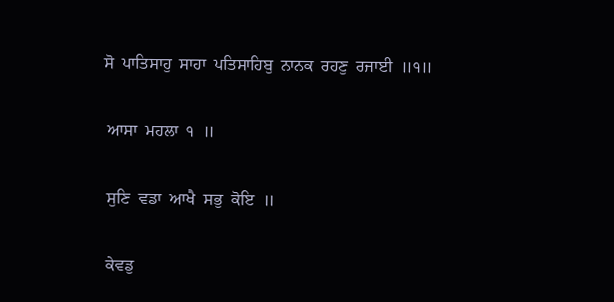ਸੋ  ਪਾਤਿਸਾਹੁ  ਸਾਹਾ  ਪਤਿਸਾਹਿਬੁ  ਨਾਨਕ  ਰਹਣੁ  ਰਜਾਈ  ॥੧॥

 ਆਸਾ  ਮਹਲਾ  ੧  ॥

 ਸੁਣਿ  ਵਡਾ  ਆਖੈ  ਸਭੁ  ਕੋਇ  ॥

 ਕੇਵਡੁ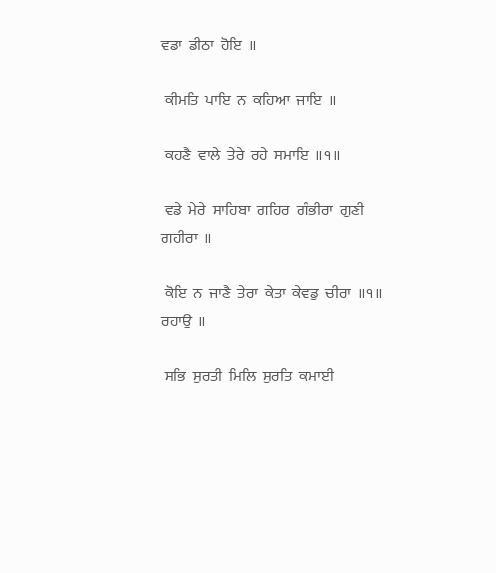ਵਡਾ  ਡੀਠਾ  ਹੋਇ  ॥

 ਕੀਮਤਿ  ਪਾਇ  ਨ  ਕਹਿਆ  ਜਾਇ  ॥

 ਕਹਣੈ  ਵਾਲੇ  ਤੇਰੇ  ਰਹੇ  ਸਮਾਇ  ॥੧॥

 ਵਡੇ  ਮੇਰੇ  ਸਾਹਿਬਾ  ਗਹਿਰ  ਗੰਭੀਰਾ  ਗੁਣੀ  ਗਹੀਰਾ  ॥

 ਕੋਇ  ਨ  ਜਾਣੈ  ਤੇਰਾ  ਕੇਤਾ  ਕੇਵਡੁ  ਚੀਰਾ  ॥੧॥  ਰਹਾਉ  ॥

 ਸਭਿ  ਸੁਰਤੀ  ਮਿਲਿ  ਸੁਰਤਿ  ਕਮਾਈ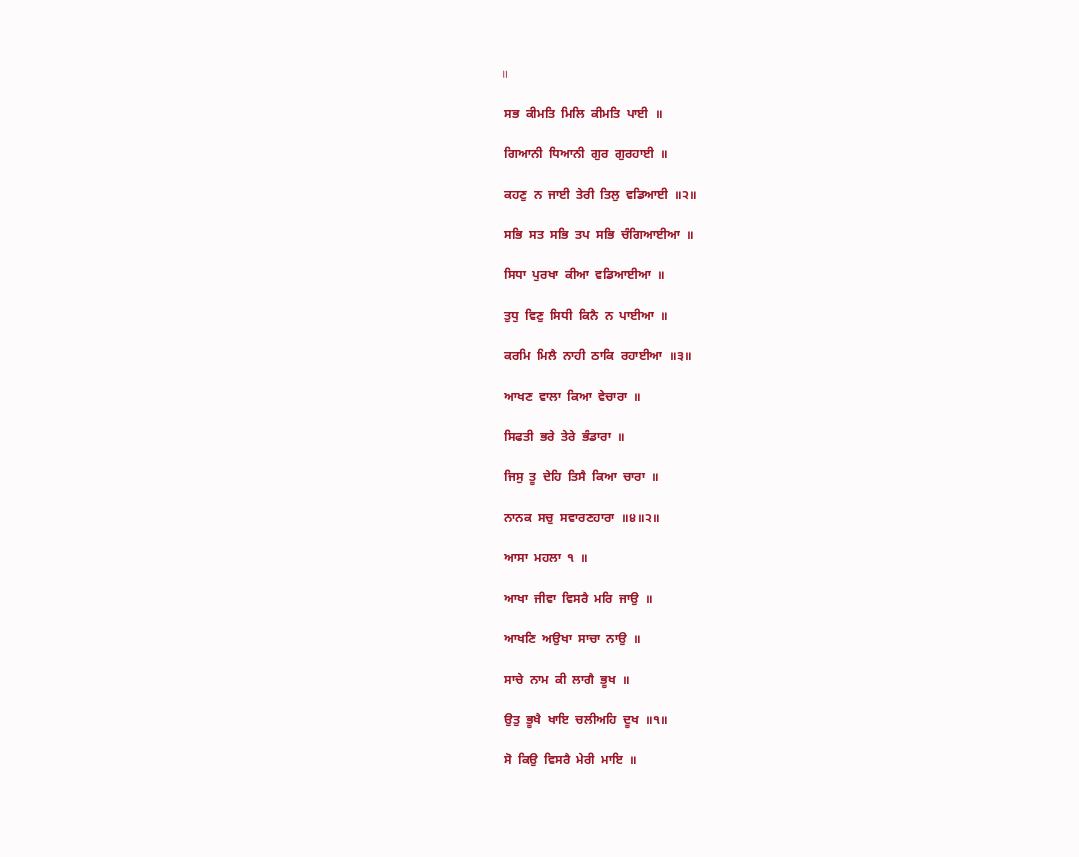॥

 ਸਭ  ਕੀਮਤਿ  ਮਿਲਿ  ਕੀਮਤਿ  ਪਾਈ  ॥

 ਗਿਆਨੀ  ਧਿਆਨੀ  ਗੁਰ  ਗੁਰਹਾਈ  ॥

 ਕਹਣੁ  ਨ  ਜਾਈ  ਤੇਰੀ  ਤਿਲੁ  ਵਡਿਆਈ  ॥੨॥

 ਸਭਿ  ਸਤ  ਸਭਿ  ਤਪ  ਸਭਿ  ਚੰਗਿਆਈਆ  ॥

 ਸਿਧਾ  ਪੁਰਖਾ  ਕੀਆ  ਵਡਿਆਈਆ  ॥

 ਤੁਧੁ  ਵਿਣੁ  ਸਿਧੀ  ਕਿਨੈ  ਨ  ਪਾਈਆ  ॥

 ਕਰਮਿ  ਮਿਲੈ  ਨਾਹੀ  ਠਾਕਿ  ਰਹਾਈਆ  ॥੩॥

 ਆਖਣ  ਵਾਲਾ  ਕਿਆ  ਵੇਚਾਰਾ  ॥

 ਸਿਫਤੀ  ਭਰੇ  ਤੇਰੇ  ਭੰਡਾਰਾ  ॥

 ਜਿਸੁ  ਤੂ  ਦੇਹਿ  ਤਿਸੈ  ਕਿਆ  ਚਾਰਾ  ॥

 ਨਾਨਕ  ਸਚੁ  ਸਵਾਰਣਹਾਰਾ  ॥੪॥੨॥

 ਆਸਾ  ਮਹਲਾ  ੧  ॥

 ਆਖਾ  ਜੀਵਾ  ਵਿਸਰੈ  ਮਰਿ  ਜਾਉ  ॥

 ਆਖਣਿ  ਅਉਖਾ  ਸਾਚਾ  ਨਾਉ  ॥

 ਸਾਚੇ  ਨਾਮ  ਕੀ  ਲਾਗੈ  ਭੂਖ  ॥

 ਉਤੁ  ਭੂਖੈ  ਖਾਇ  ਚਲੀਅਹਿ  ਦੂਖ  ॥੧॥

 ਸੋ  ਕਿਉ  ਵਿਸਰੈ  ਮੇਰੀ  ਮਾਇ  ॥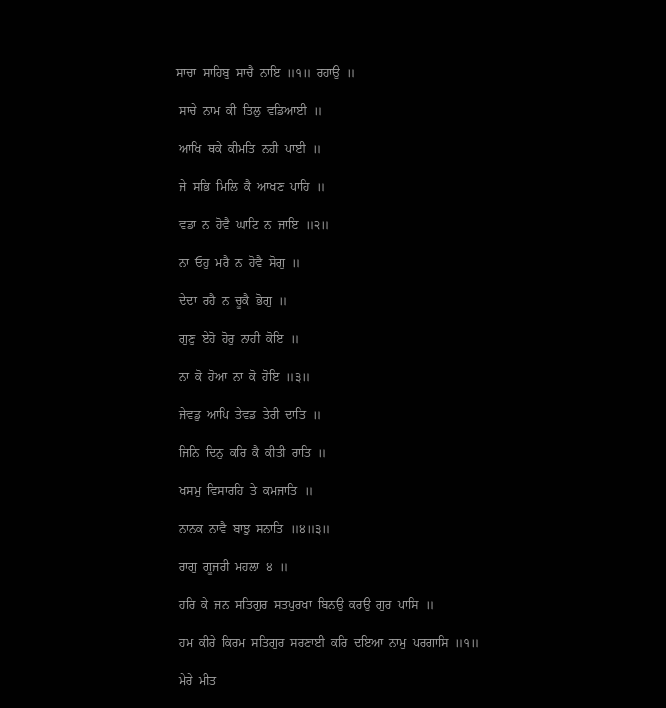ਸਾਚਾ  ਸਾਹਿਬੁ  ਸਾਚੈ  ਨਾਇ  ॥੧॥  ਰਹਾਉ  ॥

 ਸਾਚੇ  ਨਾਮ  ਕੀ  ਤਿਲੁ  ਵਡਿਆਈ  ॥

 ਆਖਿ  ਥਕੇ  ਕੀਮਤਿ  ਨਹੀ  ਪਾਈ  ॥

 ਜੇ  ਸਭਿ  ਮਿਲਿ  ਕੈ  ਆਖਣ  ਪਾਹਿ  ॥

 ਵਡਾ  ਨ  ਹੋਵੈ  ਘਾਟਿ  ਨ  ਜਾਇ  ॥੨॥

 ਨਾ  ਓਹੁ  ਮਰੈ  ਨ  ਹੋਵੈ  ਸੋਗੁ  ॥

 ਦੇਦਾ  ਰਹੈ  ਨ  ਚੂਕੈ  ਭੋਗੁ  ॥

 ਗੁਣੁ  ਏਹੋ  ਹੋਰੁ  ਨਾਹੀ  ਕੋਇ  ॥

 ਨਾ  ਕੋ  ਹੋਆ  ਨਾ  ਕੋ  ਹੋਇ  ॥੩॥

 ਜੇਵਡੁ  ਆਪਿ  ਤੇਵਡ  ਤੇਰੀ  ਦਾਤਿ  ॥

 ਜਿਨਿ  ਦਿਨੁ  ਕਰਿ  ਕੈ  ਕੀਤੀ  ਰਾਤਿ  ॥

 ਖਸਮੁ  ਵਿਸਾਰਹਿ  ਤੇ  ਕਮਜਾਤਿ  ॥

 ਨਾਨਕ  ਨਾਵੈ  ਬਾਝੁ  ਸਨਾਤਿ  ॥੪॥੩॥

 ਰਾਗੁ  ਗੂਜਰੀ  ਮਹਲਾ  ੪  ॥

 ਹਰਿ  ਕੇ  ਜਨ  ਸਤਿਗੁਰ  ਸਤਪੁਰਖਾ  ਬਿਨਉ  ਕਰਉ  ਗੁਰ  ਪਾਸਿ  ॥

 ਹਮ  ਕੀਰੇ  ਕਿਰਮ  ਸਤਿਗੁਰ  ਸਰਣਾਈ  ਕਰਿ  ਦਇਆ  ਨਾਮੁ  ਪਰਗਾਸਿ  ॥੧॥

 ਮੇਰੇ  ਮੀਤ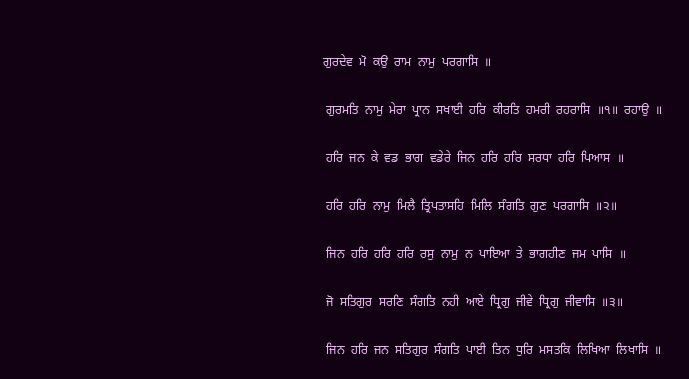ਗੁਰਦੇਵ  ਮੋ  ਕਉ  ਰਾਮ  ਨਾਮੁ  ਪਰਗਾਸਿ  ॥

 ਗੁਰਮਤਿ  ਨਾਮੁ  ਮੇਰਾ  ਪ੍ਰਾਨ  ਸਖਾਈ  ਹਰਿ  ਕੀਰਤਿ  ਹਮਰੀ  ਰਹਰਾਸਿ  ॥੧॥  ਰਹਾਉ  ॥

 ਹਰਿ  ਜਨ  ਕੇ  ਵਡ  ਭਾਗ  ਵਡੇਰੇ  ਜਿਨ  ਹਰਿ  ਹਰਿ  ਸਰਧਾ  ਹਰਿ  ਪਿਆਸ  ॥

 ਹਰਿ  ਹਰਿ  ਨਾਮੁ  ਮਿਲੈ  ਤ੍ਰਿਪਤਾਸਹਿ  ਮਿਲਿ  ਸੰਗਤਿ  ਗੁਣ  ਪਰਗਾਸਿ  ॥੨॥

 ਜਿਨ  ਹਰਿ  ਹਰਿ  ਹਰਿ  ਰਸੁ  ਨਾਮੁ  ਨ  ਪਾਇਆ  ਤੇ  ਭਾਗਹੀਣ  ਜਮ  ਪਾਸਿ  ॥

 ਜੋ  ਸਤਿਗੁਰ  ਸਰਣਿ  ਸੰਗਤਿ  ਨਹੀ  ਆਏ  ਧ੍ਰਿਗੁ  ਜੀਵੇ  ਧ੍ਰਿਗੁ  ਜੀਵਾਸਿ  ॥੩॥

 ਜਿਨ  ਹਰਿ  ਜਨ  ਸਤਿਗੁਰ  ਸੰਗਤਿ  ਪਾਈ  ਤਿਨ  ਧੁਰਿ  ਮਸਤਕਿ  ਲਿਖਿਆ  ਲਿਖਾਸਿ  ॥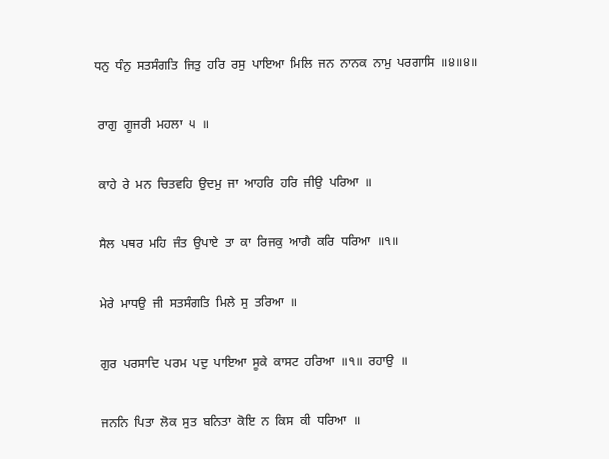ਧਨੁ  ਧੰਨੁ  ਸਤਸੰਗਤਿ  ਜਿਤੁ  ਹਰਿ  ਰਸੁ  ਪਾਇਆ  ਮਿਲਿ  ਜਨ  ਨਾਨਕ  ਨਾਮੁ  ਪਰਗਾਸਿ  ॥੪॥੪॥

 ਰਾਗੁ  ਗੂਜਰੀ  ਮਹਲਾ  ੫  ॥

 ਕਾਹੇ  ਰੇ  ਮਨ  ਚਿਤਵਹਿ  ਉਦਮੁ  ਜਾ  ਆਹਰਿ  ਹਰਿ  ਜੀਉ  ਪਰਿਆ  ॥

 ਸੈਲ  ਪਥਰ  ਮਹਿ  ਜੰਤ  ਉਪਾਏ  ਤਾ  ਕਾ  ਰਿਜਕੁ  ਆਗੈ  ਕਰਿ  ਧਰਿਆ  ॥੧॥

 ਮੇਰੇ  ਮਾਧਉ  ਜੀ  ਸਤਸੰਗਤਿ  ਮਿਲੇ  ਸੁ  ਤਰਿਆ  ॥

 ਗੁਰ  ਪਰਸਾਦਿ  ਪਰਮ  ਪਦੁ  ਪਾਇਆ  ਸੂਕੇ  ਕਾਸਟ  ਹਰਿਆ  ॥੧॥  ਰਹਾਉ  ॥

 ਜਨਨਿ  ਪਿਤਾ  ਲੋਕ  ਸੁਤ  ਬਨਿਤਾ  ਕੋਇ  ਨ  ਕਿਸ  ਕੀ  ਧਰਿਆ  ॥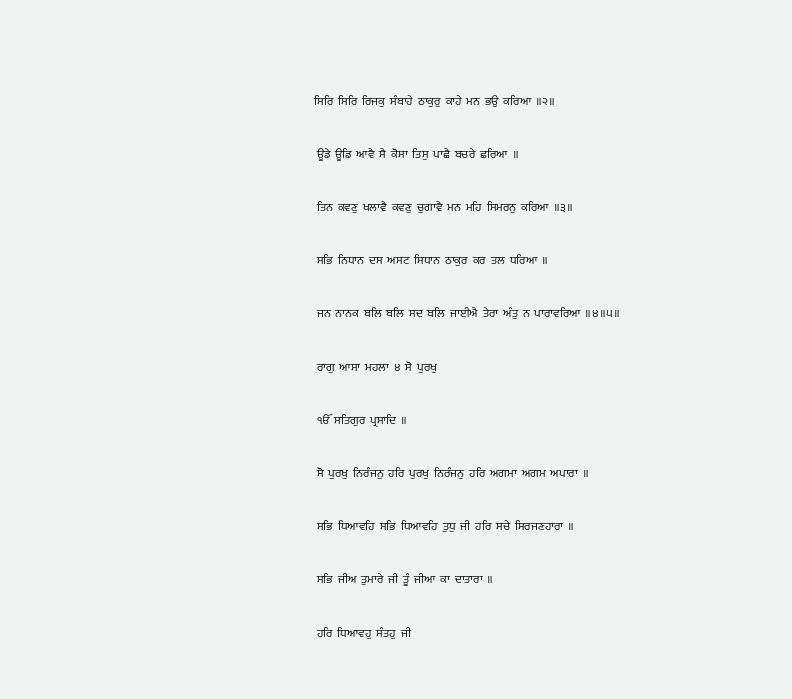ਸਿਰਿ  ਸਿਰਿ  ਰਿਜਕੁ  ਸੰਬਾਹੇ  ਠਾਕੁਰੁ  ਕਾਹੇ  ਮਨ  ਭਉ  ਕਰਿਆ  ॥੨॥

 ਊਡੇ  ਊਡਿ  ਆਵੈ  ਸੈ  ਕੋਸਾ  ਤਿਸੁ  ਪਾਛੈ  ਬਚਰੇ  ਛਰਿਆ  ॥

 ਤਿਨ  ਕਵਣੁ  ਖਲਾਵੈ  ਕਵਣੁ  ਚੁਗਾਵੈ  ਮਨ  ਮਹਿ  ਸਿਮਰਨੁ  ਕਰਿਆ  ॥੩॥

 ਸਭਿ  ਨਿਧਾਨ  ਦਸ  ਅਸਟ  ਸਿਧਾਨ  ਠਾਕੁਰ  ਕਰ  ਤਲ  ਧਰਿਆ  ॥

 ਜਨ  ਨਾਨਕ  ਬਲਿ  ਬਲਿ  ਸਦ  ਬਲਿ  ਜਾਈਐ  ਤੇਰਾ  ਅੰਤੁ  ਨ  ਪਾਰਾਵਰਿਆ  ॥੪॥੫॥

 ਰਾਗੁ  ਆਸਾ  ਮਹਲਾ  ੪  ਸੋ  ਪੁਰਖੁ

 ੴ  ਸਤਿਗੁਰ  ਪ੍ਰਸਾਦਿ  ॥

 ਸੋ  ਪੁਰਖੁ  ਨਿਰੰਜਨੁ  ਹਰਿ  ਪੁਰਖੁ  ਨਿਰੰਜਨੁ  ਹਰਿ  ਅਗਮਾ  ਅਗਮ  ਅਪਾਰਾ  ॥

 ਸਭਿ  ਧਿਆਵਹਿ  ਸਭਿ  ਧਿਆਵਹਿ  ਤੁਧੁ  ਜੀ  ਹਰਿ  ਸਚੇ  ਸਿਰਜਣਹਾਰਾ  ॥

 ਸਭਿ  ਜੀਅ  ਤੁਮਾਰੇ  ਜੀ  ਤੂੰ  ਜੀਆ  ਕਾ  ਦਾਤਾਰਾ  ॥

 ਹਰਿ  ਧਿਆਵਹੁ  ਸੰਤਹੁ  ਜੀ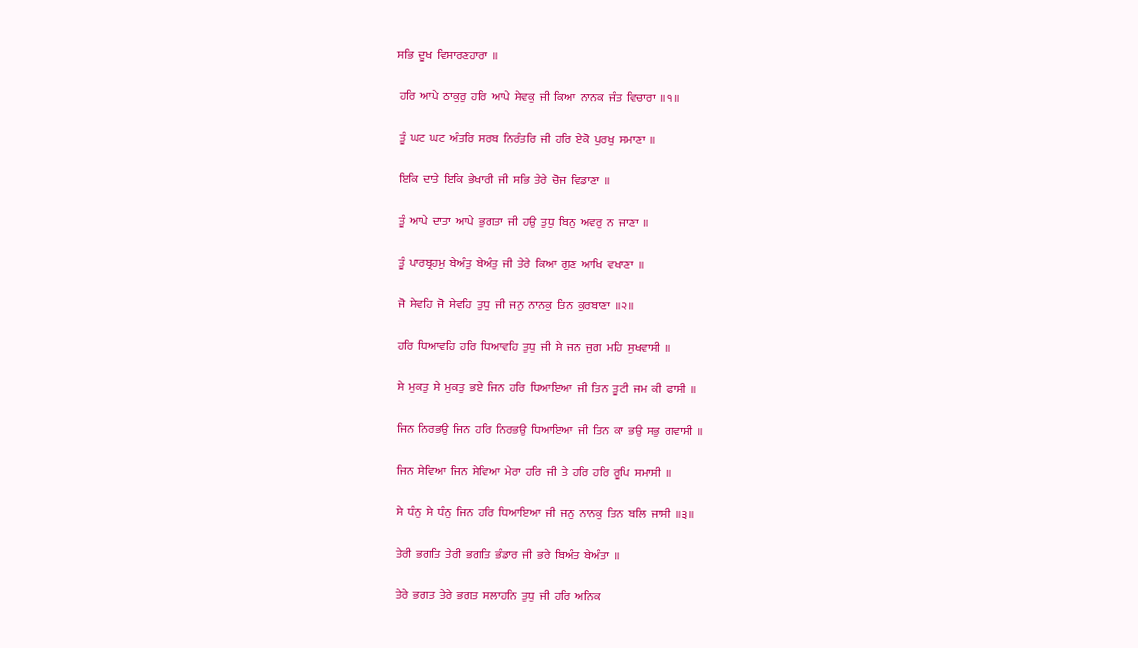ਸਭਿ  ਦੂਖ  ਵਿਸਾਰਣਹਾਰਾ  ॥

 ਹਰਿ  ਆਪੇ  ਠਾਕੁਰੁ  ਹਰਿ  ਆਪੇ  ਸੇਵਕੁ  ਜੀ  ਕਿਆ  ਨਾਨਕ  ਜੰਤ  ਵਿਚਾਰਾ  ॥੧॥

 ਤੂੰ  ਘਟ  ਘਟ  ਅੰਤਰਿ  ਸਰਬ  ਨਿਰੰਤਰਿ  ਜੀ  ਹਰਿ  ਏਕੋ  ਪੁਰਖੁ  ਸਮਾਣਾ  ॥

 ਇਕਿ  ਦਾਤੇ  ਇਕਿ  ਭੇਖਾਰੀ  ਜੀ  ਸਭਿ  ਤੇਰੇ  ਚੋਜ  ਵਿਡਾਣਾ  ॥

 ਤੂੰ  ਆਪੇ  ਦਾਤਾ  ਆਪੇ  ਭੁਗਤਾ  ਜੀ  ਹਉ  ਤੁਧੁ  ਬਿਨੁ  ਅਵਰੁ  ਨ  ਜਾਣਾ  ॥

 ਤੂੰ  ਪਾਰਬ੍ਰਹਮੁ  ਬੇਅੰਤੁ  ਬੇਅੰਤੁ  ਜੀ  ਤੇਰੇ  ਕਿਆ  ਗੁਣ  ਆਖਿ  ਵਖਾਣਾ  ॥

 ਜੋ  ਸੇਵਹਿ  ਜੋ  ਸੇਵਹਿ  ਤੁਧੁ  ਜੀ  ਜਨੁ  ਨਾਨਕੁ  ਤਿਨ  ਕੁਰਬਾਣਾ  ॥੨॥

 ਹਰਿ  ਧਿਆਵਹਿ  ਹਰਿ  ਧਿਆਵਹਿ  ਤੁਧੁ  ਜੀ  ਸੇ  ਜਨ  ਜੁਗ  ਮਹਿ  ਸੁਖਵਾਸੀ  ॥

 ਸੇ  ਮੁਕਤੁ  ਸੇ  ਮੁਕਤੁ  ਭਏ  ਜਿਨ  ਹਰਿ  ਧਿਆਇਆ  ਜੀ  ਤਿਨ  ਤੂਟੀ  ਜਮ  ਕੀ  ਫਾਸੀ  ॥

 ਜਿਨ  ਨਿਰਭਉ  ਜਿਨ  ਹਰਿ  ਨਿਰਭਉ  ਧਿਆਇਆ  ਜੀ  ਤਿਨ  ਕਾ  ਭਉ  ਸਭੁ  ਗਵਾਸੀ  ॥

 ਜਿਨ  ਸੇਵਿਆ  ਜਿਨ  ਸੇਵਿਆ  ਮੇਰਾ  ਹਰਿ  ਜੀ  ਤੇ  ਹਰਿ  ਹਰਿ  ਰੂਪਿ  ਸਮਾਸੀ  ॥

 ਸੇ  ਧੰਨੁ  ਸੇ  ਧੰਨੁ  ਜਿਨ  ਹਰਿ  ਧਿਆਇਆ  ਜੀ  ਜਨੁ  ਨਾਨਕੁ  ਤਿਨ  ਬਲਿ  ਜਾਸੀ  ॥੩॥

 ਤੇਰੀ  ਭਗਤਿ  ਤੇਰੀ  ਭਗਤਿ  ਭੰਡਾਰ  ਜੀ  ਭਰੇ  ਬਿਅੰਤ  ਬੇਅੰਤਾ  ॥

 ਤੇਰੇ  ਭਗਤ  ਤੇਰੇ  ਭਗਤ  ਸਲਾਹਨਿ  ਤੁਧੁ  ਜੀ  ਹਰਿ  ਅਨਿਕ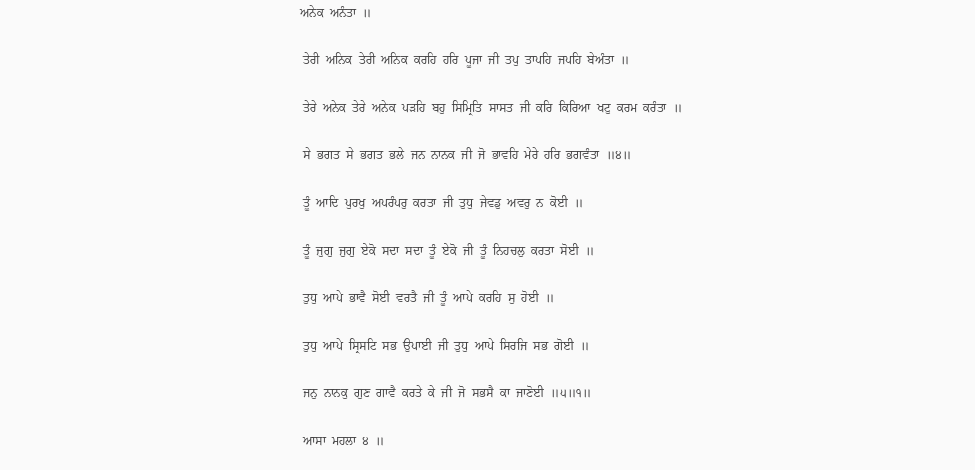ਅਨੇਕ  ਅਨੰਤਾ  ॥

 ਤੇਰੀ  ਅਨਿਕ  ਤੇਰੀ  ਅਨਿਕ  ਕਰਹਿ  ਹਰਿ  ਪੂਜਾ  ਜੀ  ਤਪੁ  ਤਾਪਹਿ  ਜਪਹਿ  ਬੇਅੰਤਾ  ॥

 ਤੇਰੇ  ਅਨੇਕ  ਤੇਰੇ  ਅਨੇਕ  ਪੜਹਿ  ਬਹੁ  ਸਿਮ੍ਰਿਤਿ  ਸਾਸਤ  ਜੀ  ਕਰਿ  ਕਿਰਿਆ  ਖਟੁ  ਕਰਮ  ਕਰੰਤਾ  ॥

 ਸੇ  ਭਗਤ  ਸੇ  ਭਗਤ  ਭਲੇ  ਜਨ  ਨਾਨਕ  ਜੀ  ਜੋ  ਭਾਵਹਿ  ਮੇਰੇ  ਹਰਿ  ਭਗਵੰਤਾ  ॥੪॥

 ਤੂੰ  ਆਦਿ  ਪੁਰਖੁ  ਅਪਰੰਪਰੁ  ਕਰਤਾ  ਜੀ  ਤੁਧੁ  ਜੇਵਡੁ  ਅਵਰੁ  ਨ  ਕੋਈ  ॥

 ਤੂੰ  ਜੁਗੁ  ਜੁਗੁ  ਏਕੋ  ਸਦਾ  ਸਦਾ  ਤੂੰ  ਏਕੋ  ਜੀ  ਤੂੰ  ਨਿਹਚਲੁ  ਕਰਤਾ  ਸੋਈ  ॥

 ਤੁਧੁ  ਆਪੇ  ਭਾਵੈ  ਸੋਈ  ਵਰਤੈ  ਜੀ  ਤੂੰ  ਆਪੇ  ਕਰਹਿ  ਸੁ  ਹੋਈ  ॥

 ਤੁਧੁ  ਆਪੇ  ਸ੍ਰਿਸਟਿ  ਸਭ  ਉਪਾਈ  ਜੀ  ਤੁਧੁ  ਆਪੇ  ਸਿਰਜਿ  ਸਭ  ਗੋਈ  ॥

 ਜਨੁ  ਨਾਨਕੁ  ਗੁਣ  ਗਾਵੈ  ਕਰਤੇ  ਕੇ  ਜੀ  ਜੋ  ਸਭਸੈ  ਕਾ  ਜਾਣੋਈ  ॥੫॥੧॥

 ਆਸਾ  ਮਹਲਾ  ੪  ॥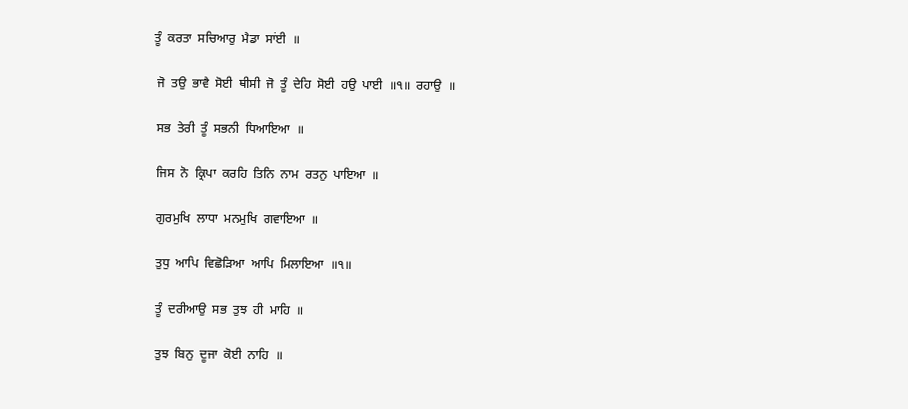ਤੂੰ  ਕਰਤਾ  ਸਚਿਆਰੁ  ਮੈਡਾ  ਸਾਂਈ  ॥

 ਜੋ  ਤਉ  ਭਾਵੈ  ਸੋਈ  ਥੀਸੀ  ਜੋ  ਤੂੰ  ਦੇਹਿ  ਸੋਈ  ਹਉ  ਪਾਈ  ॥੧॥  ਰਹਾਉ  ॥

 ਸਭ  ਤੇਰੀ  ਤੂੰ  ਸਭਨੀ  ਧਿਆਇਆ  ॥

 ਜਿਸ  ਨੋ  ਕ੍ਰਿਪਾ  ਕਰਹਿ  ਤਿਨਿ  ਨਾਮ  ਰਤਨੁ  ਪਾਇਆ  ॥

 ਗੁਰਮੁਖਿ  ਲਾਧਾ  ਮਨਮੁਖਿ  ਗਵਾਇਆ  ॥

 ਤੁਧੁ  ਆਪਿ  ਵਿਛੋੜਿਆ  ਆਪਿ  ਮਿਲਾਇਆ  ॥੧॥

 ਤੂੰ  ਦਰੀਆਉ  ਸਭ  ਤੁਝ  ਹੀ  ਮਾਹਿ  ॥

 ਤੁਝ  ਬਿਨੁ  ਦੂਜਾ  ਕੋਈ  ਨਾਹਿ  ॥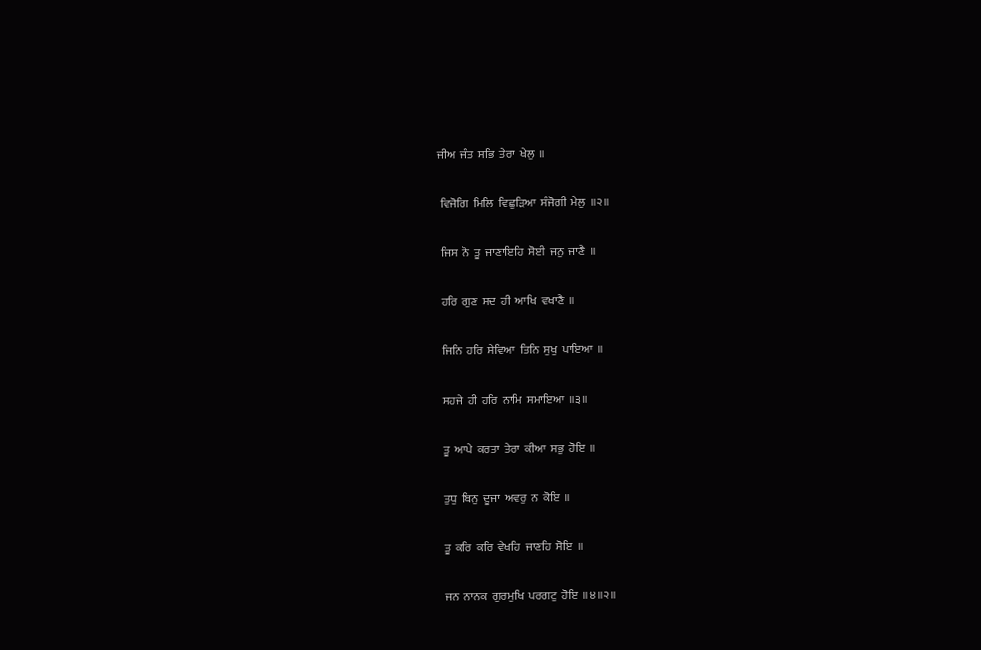ਜੀਅ  ਜੰਤ  ਸਭਿ  ਤੇਰਾ  ਖੇਲੁ  ॥

 ਵਿਜੋਗਿ  ਮਿਲਿ  ਵਿਛੁੜਿਆ  ਸੰਜੋਗੀ  ਮੇਲੁ  ॥੨॥

 ਜਿਸ  ਨੋ  ਤੂ  ਜਾਣਾਇਹਿ  ਸੋਈ  ਜਨੁ  ਜਾਣੈ  ॥

 ਹਰਿ  ਗੁਣ  ਸਦ  ਹੀ  ਆਖਿ  ਵਖਾਣੈ  ॥

 ਜਿਨਿ  ਹਰਿ  ਸੇਵਿਆ  ਤਿਨਿ  ਸੁਖੁ  ਪਾਇਆ  ॥

 ਸਹਜੇ  ਹੀ  ਹਰਿ  ਨਾਮਿ  ਸਮਾਇਆ  ॥੩॥

 ਤੂ  ਆਪੇ  ਕਰਤਾ  ਤੇਰਾ  ਕੀਆ  ਸਭੁ  ਹੋਇ  ॥

 ਤੁਧੁ  ਬਿਨੁ  ਦੂਜਾ  ਅਵਰੁ  ਨ  ਕੋਇ  ॥

 ਤੂ  ਕਰਿ  ਕਰਿ  ਵੇਖਹਿ  ਜਾਣਹਿ  ਸੋਇ  ॥

 ਜਨ  ਨਾਨਕ  ਗੁਰਮੁਖਿ  ਪਰਗਟੁ  ਹੋਇ  ॥੪॥੨॥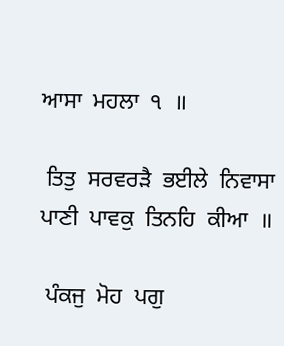ਆਸਾ  ਮਹਲਾ  ੧  ॥

 ਤਿਤੁ  ਸਰਵਰੜੈ  ਭਈਲੇ  ਨਿਵਾਸਾ  ਪਾਣੀ  ਪਾਵਕੁ  ਤਿਨਹਿ  ਕੀਆ  ॥

 ਪੰਕਜੁ  ਮੋਹ  ਪਗੁ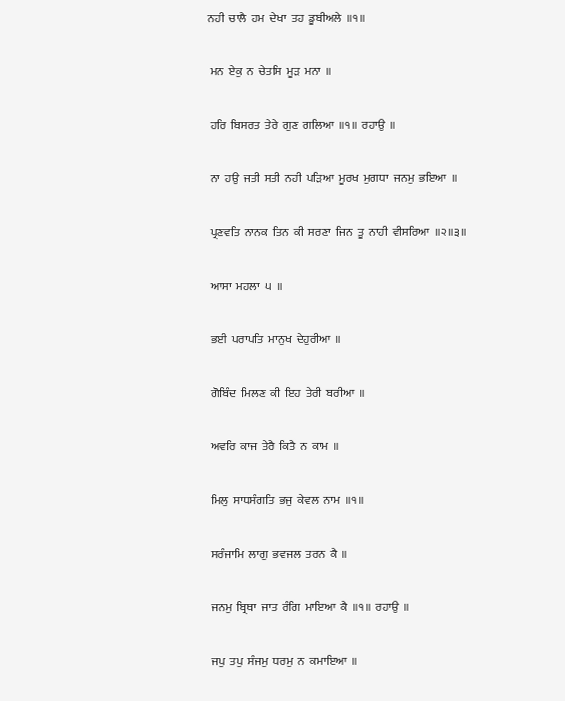ਨਹੀ  ਚਾਲੈ  ਹਮ  ਦੇਖਾ  ਤਹ  ਡੂਬੀਅਲੇ  ॥੧॥

 ਮਨ  ਏਕੁ  ਨ  ਚੇਤਸਿ  ਮੂੜ  ਮਨਾ  ॥

 ਹਰਿ  ਬਿਸਰਤ  ਤੇਰੇ  ਗੁਣ  ਗਲਿਆ  ॥੧॥  ਰਹਾਉ  ॥

 ਨਾ  ਹਉ  ਜਤੀ  ਸਤੀ  ਨਹੀ  ਪੜਿਆ  ਮੂਰਖ  ਮੁਗਧਾ  ਜਨਮੁ  ਭਇਆ  ॥

 ਪ੍ਰਣਵਤਿ  ਨਾਨਕ  ਤਿਨ  ਕੀ  ਸਰਣਾ  ਜਿਨ  ਤੂ  ਨਾਹੀ  ਵੀਸਰਿਆ  ॥੨॥੩॥

 ਆਸਾ  ਮਹਲਾ  ੫  ॥

 ਭਈ  ਪਰਾਪਤਿ  ਮਾਨੁਖ  ਦੇਹੁਰੀਆ  ॥

 ਗੋਬਿੰਦ  ਮਿਲਣ  ਕੀ  ਇਹ  ਤੇਰੀ  ਬਰੀਆ  ॥

 ਅਵਰਿ  ਕਾਜ  ਤੇਰੈ  ਕਿਤੈ  ਨ  ਕਾਮ  ॥

 ਮਿਲੁ  ਸਾਧਸੰਗਤਿ  ਭਜੁ  ਕੇਵਲ  ਨਾਮ  ॥੧॥

 ਸਰੰਜਾਮਿ  ਲਾਗੁ  ਭਵਜਲ  ਤਰਨ  ਕੈ  ॥

 ਜਨਮੁ  ਬ੍ਰਿਥਾ  ਜਾਤ  ਰੰਗਿ  ਮਾਇਆ  ਕੈ  ॥੧॥  ਰਹਾਉ  ॥

 ਜਪੁ  ਤਪੁ  ਸੰਜਮੁ  ਧਰਮੁ  ਨ  ਕਮਾਇਆ  ॥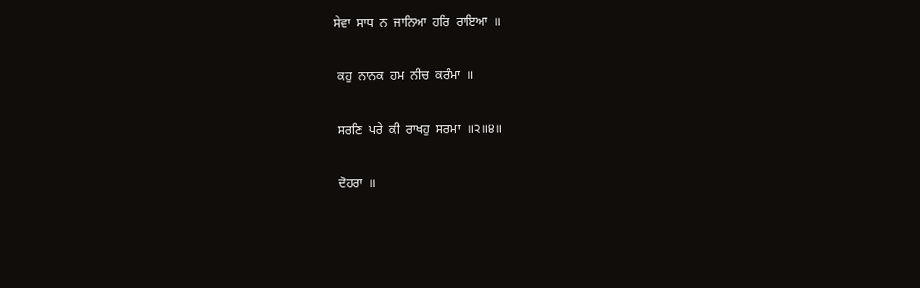ਸੇਵਾ  ਸਾਧ  ਨ  ਜਾਨਿਆ  ਹਰਿ  ਰਾਇਆ  ॥

 ਕਹੁ  ਨਾਨਕ  ਹਮ  ਨੀਚ  ਕਰੰਮਾ  ॥

 ਸਰਣਿ  ਪਰੇ  ਕੀ  ਰਾਖਹੁ  ਸਰਮਾ  ॥੨॥੪॥

 ਦੋਹਰਾ  ॥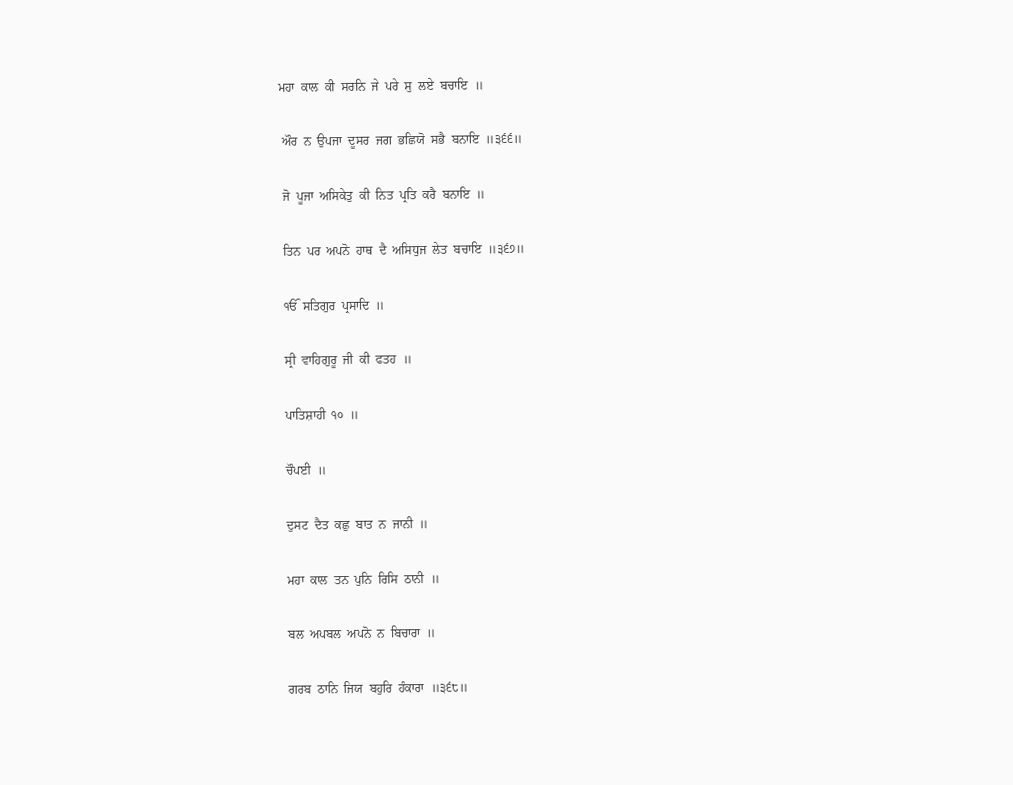ਮਹਾ  ਕਾਲ  ਕੀ  ਸਰਨਿ  ਜੇ  ਪਰੇ  ਸੁ  ਲਏ  ਬਚਾਇ  ॥

 ਔਰ  ਨ  ਉਪਜਾ  ਦੂਸਰ  ਜਗ  ਭਛਿਯੋ  ਸਭੈ  ਬਨਾਇ  ॥੩੬੬॥

 ਜੋ  ਪੂਜਾ  ਅਸਿਕੇਤੁ  ਕੀ  ਨਿਤ  ਪ੍ਰਤਿ  ਕਰੈ  ਬਨਾਇ  ॥

 ਤਿਨ  ਪਰ  ਅਪਨੋ  ਹਾਥ  ਦੈ  ਅਸਿਧੁਜ  ਲੇਤ  ਬਚਾਇ  ॥੩੬੭॥

 ੴ  ਸਤਿਗੁਰ  ਪ੍ਰਸਾਦਿ  ॥

 ਸ੍ਰੀ  ਵਾਹਿਗੁਰੂ  ਜੀ  ਕੀ  ਫਤਹ  ॥

 ਪਾਤਿਸ਼ਾਹੀ  ੧੦  ॥

 ਚੌਪਈ  ॥

 ਦੁਸਟ  ਦੈਤ  ਕਛੁ  ਬਾਤ  ਨ  ਜਾਨੀ  ॥

 ਮਹਾ  ਕਾਲ  ਤਨ  ਪੁਨਿ  ਰਿਸਿ  ਠਾਨੀ  ॥

 ਬਲ  ਅਪਬਲ  ਅਪਨੋ  ਨ  ਬਿਚਾਰਾ  ॥

 ਗਰਬ  ਠਾਨਿ  ਜਿਯ  ਬਹੁਰਿ  ਹੰਕਾਰਾ  ॥੩੬੮॥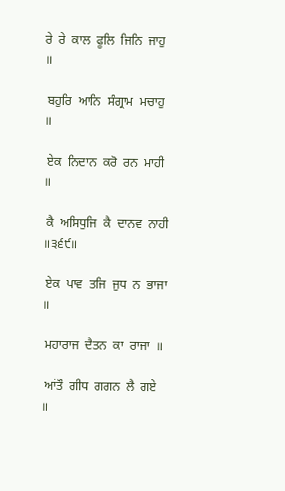ਰੇ  ਰੇ  ਕਾਲ  ਫੂਲਿ  ਜਿਨਿ  ਜਾਹੁ  ॥

 ਬਹੁਰਿ  ਆਨਿ  ਸੰਗ੍ਰਾਮ  ਮਚਾਹੁ  ॥

 ਏਕ  ਨਿਦਾਨ  ਕਰੋ  ਰਨ  ਮਾਹੀ  ॥

 ਕੈ  ਅਸਿਧੁਜਿ  ਕੈ  ਦਾਨਵ  ਨਾਹੀ  ॥੩੬੯॥

 ਏਕ  ਪਾਵ  ਤਜਿ  ਜੁਧ  ਨ  ਭਾਜਾ  ॥

 ਮਹਾਰਾਜ  ਦੈਤਨ  ਕਾ  ਰਾਜਾ  ॥

 ਆਂਤੌ  ਗੀਧ  ਗਗਨ  ਲੈ  ਗਏ  ॥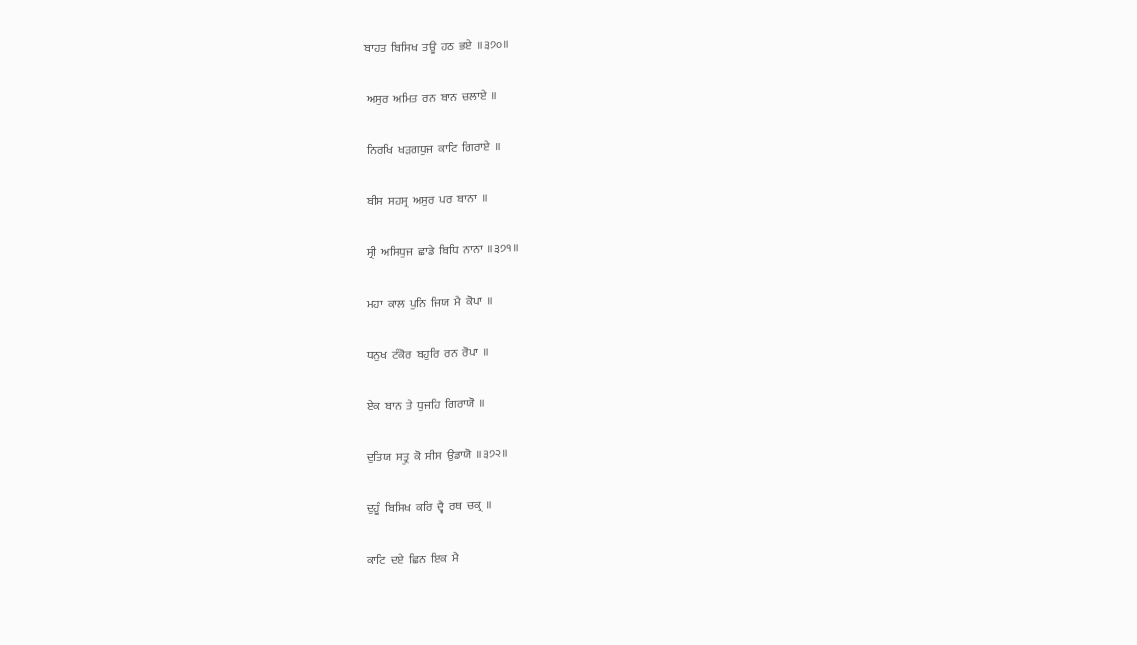ਬਾਹਤ  ਬਿਸਿਖ  ਤਊ  ਹਠ  ਭਏ  ॥੩੭੦॥

 ਅਸੁਰ  ਅਮਿਤ  ਰਨ  ਬਾਨ  ਚਲਾਏ  ॥

 ਨਿਰਖਿ  ਖੜਗਧੁਜ  ਕਾਟਿ  ਗਿਰਾਏ  ॥

 ਬੀਸ  ਸਹਸ੍ਰ  ਅਸੁਰ  ਪਰ  ਬਾਨਾ  ॥

 ਸ੍ਰੀ  ਅਸਿਧੁਜ  ਛਾਡੇ  ਬਿਧਿ  ਨਾਨਾ  ॥੩੭੧॥

 ਮਹਾ  ਕਾਲ  ਪੁਨਿ  ਜਿਯ  ਮੈ  ਕੋਪਾ  ॥

 ਧਨੁਖ  ਟੰਕੋਰ  ਬਹੁਰਿ  ਰਨ  ਰੋਪਾ  ॥

 ਏਕ  ਬਾਨ  ਤੇ  ਧੁਜਹਿ  ਗਿਰਾਯੋ  ॥

 ਦੁਤਿਯ  ਸਤ੍ਰੁ  ਕੋ  ਸੀਸ  ਉਡਾਯੋ  ॥੩੭੨॥

 ਦੁਹੂੰ  ਬਿਸਿਖ  ਕਰਿ  ਦ੍ਵੈ  ਰਥ  ਚਕ੍ਰ  ॥

 ਕਾਟਿ  ਦਏ  ਛਿਨ  ਇਕ  ਮੈ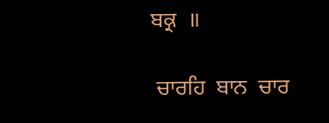ਬਕ੍ਰ  ॥

 ਚਾਰਹਿ  ਬਾਨ  ਚਾਰ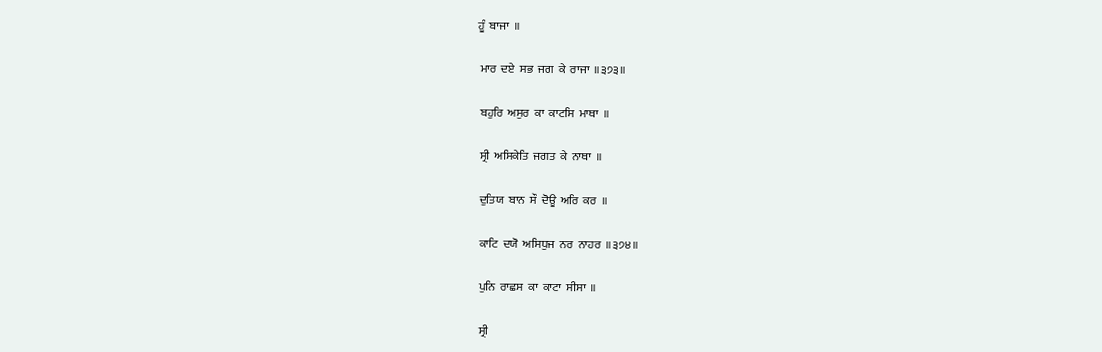ਹੂੰ  ਬਾਜਾ  ॥

 ਮਾਰ  ਦਏ  ਸਭ  ਜਗ  ਕੇ  ਰਾਜਾ  ॥੩੭੩॥

 ਬਹੁਰਿ  ਅਸੁਰ  ਕਾ  ਕਾਟਸਿ  ਮਾਥਾ  ॥

 ਸ੍ਰੀ  ਅਸਿਕੇਤਿ  ਜਗਤ  ਕੇ  ਨਾਥਾ  ॥

 ਦੁਤਿਯ  ਬਾਨ  ਸੌ  ਦੋਊ  ਅਰਿ  ਕਰ  ॥

 ਕਾਟਿ  ਦਯੋ  ਅਸਿਧੁਜ  ਨਰ  ਨਾਹਰ  ॥੩੭੪॥

 ਪੁਨਿ  ਰਾਛਸ  ਕਾ  ਕਾਟਾ  ਸੀਸਾ  ॥

 ਸ੍ਰੀ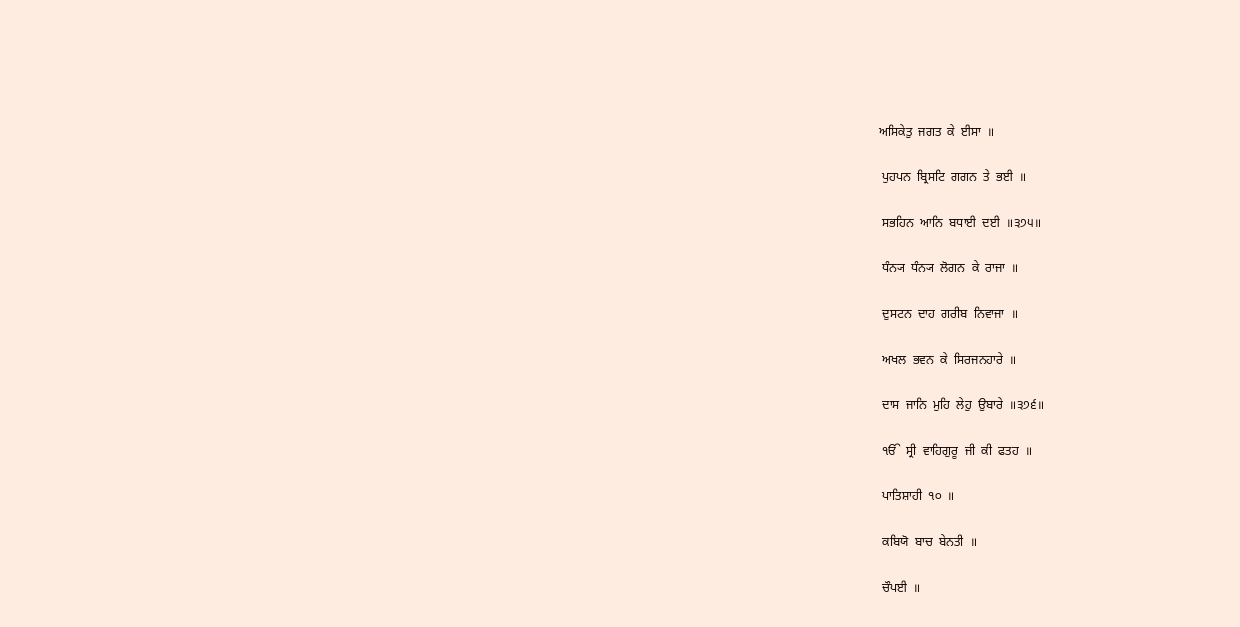ਅਸਿਕੇਤੁ  ਜਗਤ  ਕੇ  ਈਸਾ  ॥

 ਪੁਹਪਨ  ਬ੍ਰਿਸਟਿ  ਗਗਨ  ਤੇ  ਭਈ  ॥

 ਸਭਹਿਨ  ਆਨਿ  ਬਧਾਈ  ਦਈ  ॥੩੭੫॥

 ਧੰਨ੍ਯ  ਧੰਨ੍ਯ  ਲੋਗਨ  ਕੇ  ਰਾਜਾ  ॥

 ਦੁਸਟਨ  ਦਾਹ  ਗਰੀਬ  ਨਿਵਾਜਾ  ॥

 ਅਖਲ  ਭਵਨ  ਕੇ  ਸਿਰਜਨਹਾਰੇ  ॥

 ਦਾਸ  ਜਾਨਿ  ਮੁਹਿ  ਲੇਹੁ  ਉਬਾਰੇ  ॥੩੭੬॥

 ੴ  ਸ੍ਰੀ  ਵਾਹਿਗੁਰੂ  ਜੀ  ਕੀ  ਫਤਹ  ॥

 ਪਾਤਿਸ਼ਾਹੀ  ੧੦  ॥

 ਕਬਿਯੋ  ਬਾਚ  ਬੇਨਤੀ  ॥

 ਚੌਪਈ  ॥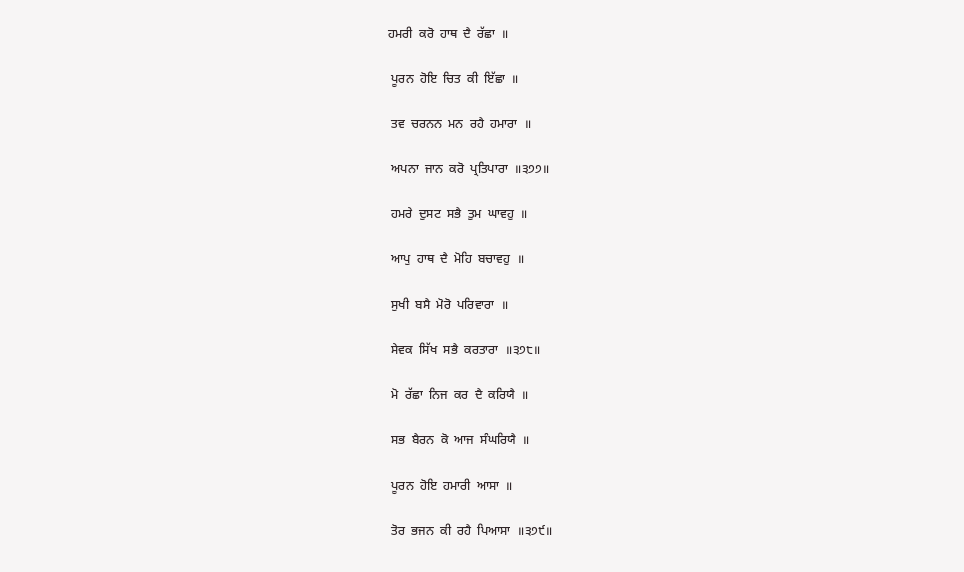ਹਮਰੀ  ਕਰੋ  ਹਾਥ  ਦੈ  ਰੱਛਾ  ॥

 ਪੂਰਨ  ਹੋਇ  ਚਿਤ  ਕੀ  ਇੱਛਾ  ॥

 ਤਵ  ਚਰਨਨ  ਮਨ  ਰਹੈ  ਹਮਾਰਾ  ॥

 ਅਪਨਾ  ਜਾਨ  ਕਰੋ  ਪ੍ਰਤਿਪਾਰਾ  ॥੩੭੭॥

 ਹਮਰੇ  ਦੁਸਟ  ਸਭੈ  ਤੁਮ  ਘਾਵਹੁ  ॥

 ਆਪੁ  ਹਾਥ  ਦੈ  ਮੋਹਿ  ਬਚਾਵਹੁ  ॥

 ਸੁਖੀ  ਬਸੈ  ਮੋਰੋ  ਪਰਿਵਾਰਾ  ॥

 ਸੇਵਕ  ਸਿੱਖ  ਸਭੈ  ਕਰਤਾਰਾ  ॥੩੭੮॥

 ਮੋ  ਰੱਛਾ  ਨਿਜ  ਕਰ  ਦੈ  ਕਰਿਯੈ  ॥

 ਸਭ  ਬੈਰਨ  ਕੋ  ਆਜ  ਸੰਘਰਿਯੈ  ॥

 ਪੂਰਨ  ਹੋਇ  ਹਮਾਰੀ  ਆਸਾ  ॥

 ਤੋਰ  ਭਜਨ  ਕੀ  ਰਹੈ  ਪਿਆਸਾ  ॥੩੭੯॥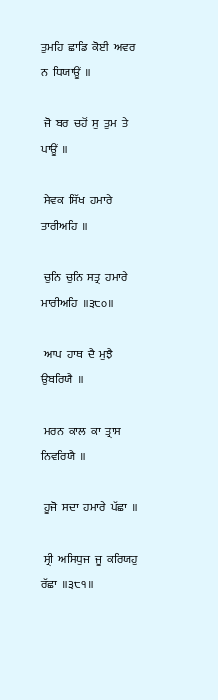ਤੁਮਹਿ  ਛਾਡਿ  ਕੋਈ  ਅਵਰ  ਨ  ਧਿਯਾਊਂ  ॥

 ਜੋ  ਬਰ  ਚਹੋਂ  ਸੁ  ਤੁਮ  ਤੇ  ਪਾਊਂ  ॥

 ਸੇਵਕ  ਸਿੱਖ  ਹਮਾਰੇ  ਤਾਰੀਅਹਿ  ॥

 ਚੁਨਿ  ਚੁਨਿ  ਸਤ੍ਰ  ਹਮਾਰੇ  ਮਾਰੀਅਹਿ  ॥੩੮੦॥

 ਆਪ  ਹਾਥ  ਦੈ  ਮੁਝੈ  ਉਬਰਿਯੈ  ॥

 ਮਰਨ  ਕਾਲ  ਕਾ  ਤ੍ਰਾਸ  ਨਿਵਰਿਯੈ  ॥

 ਹੂਜੋ  ਸਦਾ  ਹਮਾਰੇ  ਪੱਛਾ  ॥

 ਸ੍ਰੀ  ਅਸਿਧੁਜ  ਜੂ  ਕਰਿਯਹੁ  ਰੱਛਾ  ॥੩੮੧॥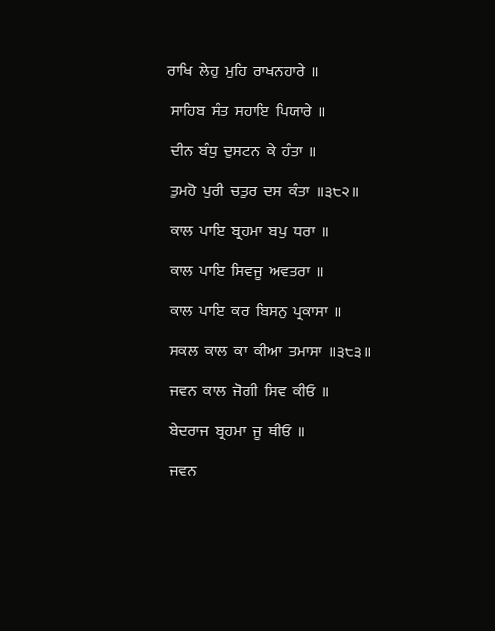ਰਾਖਿ  ਲੇਹੁ  ਮੁਹਿ  ਰਾਖਨਹਾਰੇ  ॥

 ਸਾਹਿਬ  ਸੰਤ  ਸਹਾਇ  ਪਿਯਾਰੇ  ॥

 ਦੀਨ  ਬੰਧੁ  ਦੁਸਟਨ  ਕੇ  ਹੰਤਾ  ॥

 ਤੁਮਹੋ  ਪੁਰੀ  ਚਤੁਰ  ਦਸ  ਕੰਤਾ  ॥੩੮੨॥

 ਕਾਲ  ਪਾਇ  ਬ੍ਰਹਮਾ  ਬਪੁ  ਧਰਾ  ॥

 ਕਾਲ  ਪਾਇ  ਸਿਵਜੂ  ਅਵਤਰਾ  ॥

 ਕਾਲ  ਪਾਇ  ਕਰ  ਬਿਸਨੁ  ਪ੍ਰਕਾਸਾ  ॥

 ਸਕਲ  ਕਾਲ  ਕਾ  ਕੀਆ  ਤਮਾਸਾ  ॥੩੮੩॥

 ਜਵਨ  ਕਾਲ  ਜੋਗੀ  ਸਿਵ  ਕੀਓ  ॥

 ਬੇਦਰਾਜ  ਬ੍ਰਹਮਾ  ਜੂ  ਥੀਓ  ॥

 ਜਵਨ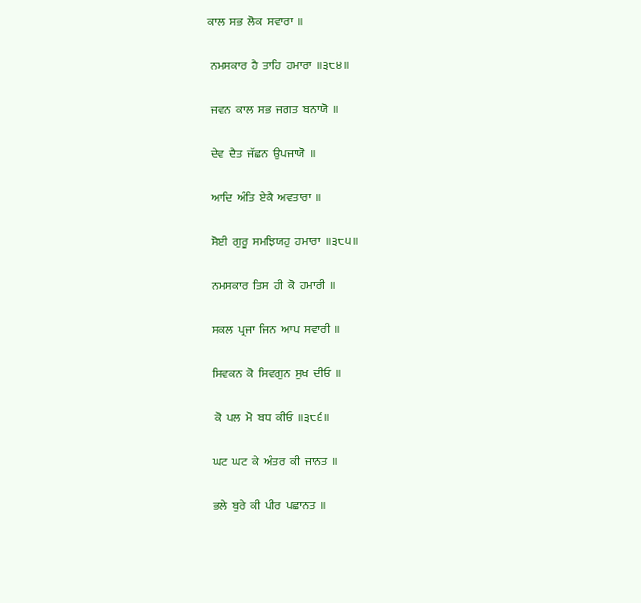ਕਾਲ  ਸਭ  ਲੋਕ  ਸਵਾਰਾ  ॥

 ਨਮਸਕਾਰ  ਹੈ  ਤਾਹਿ  ਹਮਾਰਾ  ॥੩੮੪॥

 ਜਵਨ  ਕਾਲ  ਸਭ  ਜਗਤ  ਬਨਾਯੋ  ॥

 ਦੇਵ  ਦੈਤ  ਜੱਛਨ  ਉਪਜਾਯੋ  ॥

 ਆਦਿ  ਅੰਤਿ  ਏਕੈ  ਅਵਤਾਰਾ  ॥

 ਸੋਈ  ਗੁਰੂ  ਸਮਝਿਯਹੁ  ਹਮਾਰਾ  ॥੩੮੫॥

 ਨਮਸਕਾਰ  ਤਿਸ  ਹੀ  ਕੋ  ਹਮਾਰੀ  ॥

 ਸਕਲ  ਪ੍ਰਜਾ  ਜਿਨ  ਆਪ  ਸਵਾਰੀ  ॥

 ਸਿਵਕਨ  ਕੋ  ਸਿਵਗੁਨ  ਸੁਖ  ਦੀਓ  ॥

  ਕੋ  ਪਲ  ਮੋ  ਬਧ  ਕੀਓ  ॥੩੮੬॥

 ਘਟ  ਘਟ  ਕੇ  ਅੰਤਰ  ਕੀ  ਜਾਨਤ  ॥

 ਭਲੇ  ਬੁਰੇ  ਕੀ  ਪੀਰ  ਪਛਾਨਤ  ॥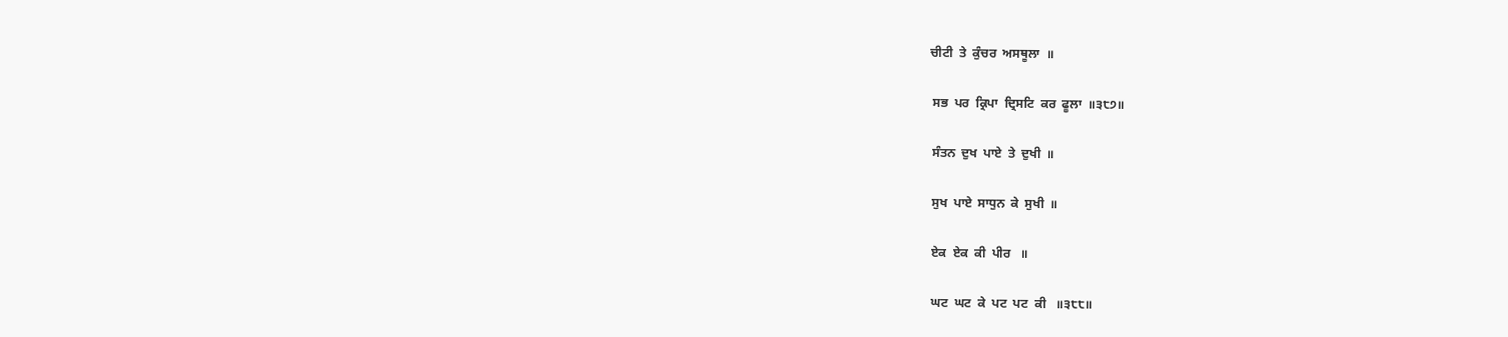ਚੀਟੀ  ਤੇ  ਕੁੰਚਰ  ਅਸਥੂਲਾ  ॥

 ਸਭ  ਪਰ  ਕ੍ਰਿਪਾ  ਦ੍ਰਿਸਟਿ  ਕਰ  ਫੂਲਾ  ॥੩੮੭॥

 ਸੰਤਨ  ਦੁਖ  ਪਾਏ  ਤੇ  ਦੁਖੀ  ॥

 ਸੁਖ  ਪਾਏ  ਸਾਧੁਨ  ਕੇ  ਸੁਖੀ  ॥

 ਏਕ  ਏਕ  ਕੀ  ਪੀਰ   ॥

 ਘਟ  ਘਟ  ਕੇ  ਪਟ  ਪਟ  ਕੀ   ॥੩੮੮॥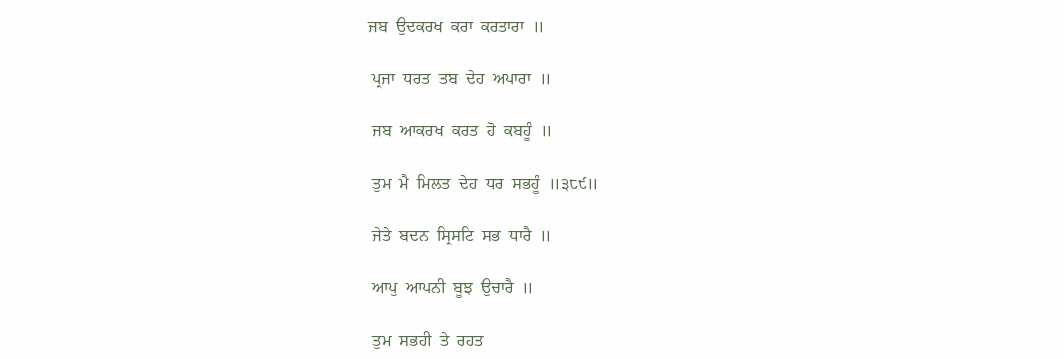ਜਬ  ਉਦਕਰਖ  ਕਰਾ  ਕਰਤਾਰਾ  ॥

 ਪ੍ਰਜਾ  ਧਰਤ  ਤਬ  ਦੇਹ  ਅਪਾਰਾ  ॥

 ਜਬ  ਆਕਰਖ  ਕਰਤ  ਹੋ  ਕਬਹੂੰ  ॥

 ਤੁਮ  ਮੈ  ਮਿਲਤ  ਦੇਹ  ਧਰ  ਸਭਹੂੰ  ॥੩੮੯॥

 ਜੇਤੇ  ਬਦਨ  ਸ੍ਰਿਸਟਿ  ਸਭ  ਧਾਰੈ  ॥

 ਆਪੁ  ਆਪਨੀ  ਬੂਝ  ਉਚਾਰੈ  ॥

 ਤੁਮ  ਸਭਹੀ  ਤੇ  ਰਹਤ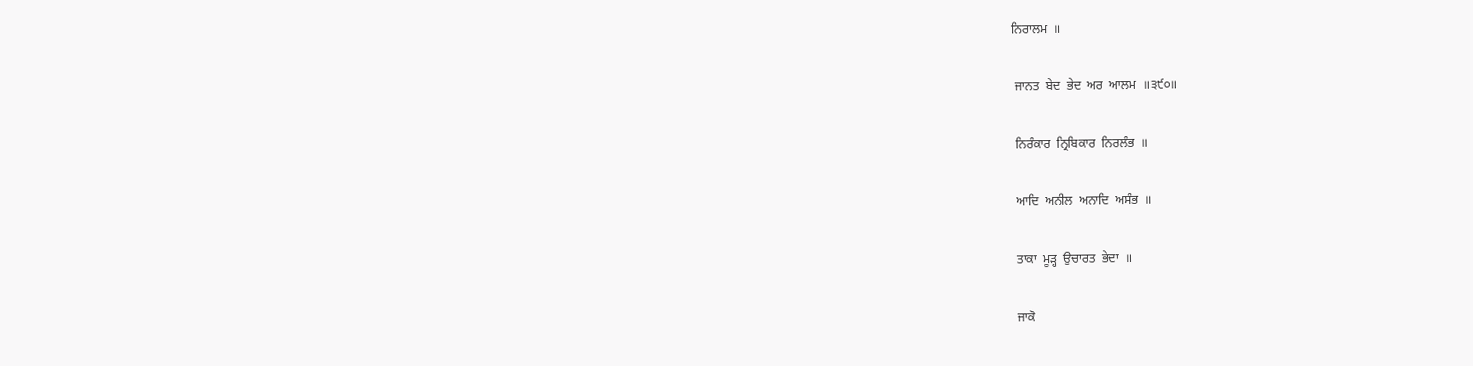ਨਿਰਾਲਮ  ॥

 ਜਾਨਤ  ਬੇਦ  ਭੇਦ  ਅਰ  ਆਲਮ  ॥੩੯੦॥

 ਨਿਰੰਕਾਰ  ਨ੍ਰਿਬਿਕਾਰ  ਨਿਰਲੰਭ  ॥

 ਆਦਿ  ਅਨੀਲ  ਅਨਾਦਿ  ਅਸੰਭ  ॥

 ਤਾਕਾ  ਮੂੜ੍ਹ  ਉਚਾਰਤ  ਭੇਦਾ  ॥

 ਜਾਕੋ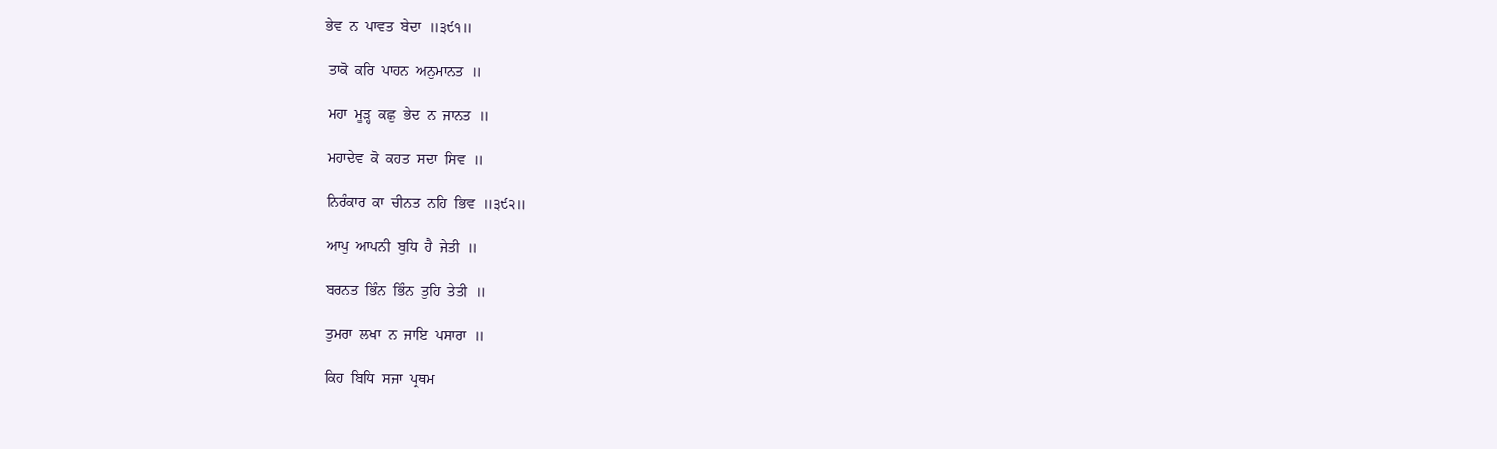ਭੇਵ  ਨ  ਪਾਵਤ  ਬੇਦਾ  ॥੩੯੧॥

 ਤਾਕੋ  ਕਰਿ  ਪਾਹਨ  ਅਨੁਮਾਨਤ  ॥

 ਮਹਾ  ਮੂੜ੍ਹ  ਕਛੁ  ਭੇਦ  ਨ  ਜਾਨਤ  ॥

 ਮਹਾਦੇਵ  ਕੋ  ਕਹਤ  ਸਦਾ  ਸਿਵ  ॥

 ਨਿਰੰਕਾਰ  ਕਾ  ਚੀਨਤ  ਨਹਿ  ਭਿਵ  ॥੩੯੨॥

 ਆਪੁ  ਆਪਨੀ  ਬੁਧਿ  ਹੈ  ਜੇਤੀ  ॥

 ਬਰਨਤ  ਭਿੰਨ  ਭਿੰਨ  ਤੁਹਿ  ਤੇਤੀ  ॥

 ਤੁਮਰਾ  ਲਖਾ  ਨ  ਜਾਇ  ਪਸਾਰਾ  ॥

 ਕਿਹ  ਬਿਧਿ  ਸਜਾ  ਪ੍ਰਥਮ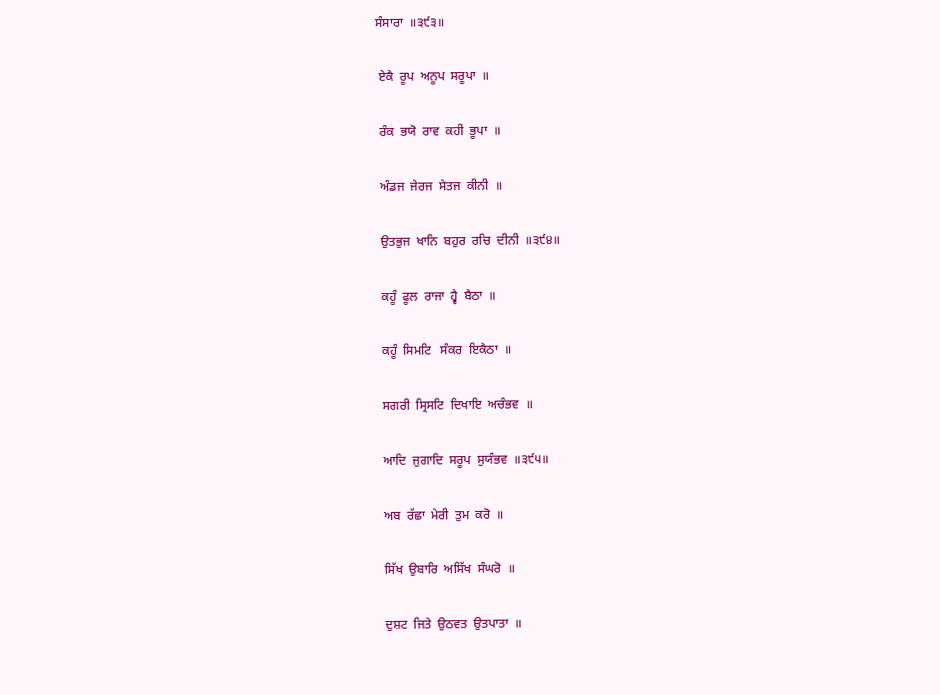ਸੰਸਾਰਾ  ॥੩੯੩॥

 ਏਕੈ  ਰੂਪ  ਅਨੂਪ  ਸਰੂਪਾ  ॥

 ਰੰਕ  ਭਯੋ  ਰਾਵ  ਕਹੀ  ਭੂਪਾ  ॥

 ਅੰਡਜ  ਜੇਰਜ  ਸੇਤਜ  ਕੀਨੀ  ॥

 ਉਤਭੁਜ  ਖਾਨਿ  ਬਹੁਰ  ਰਚਿ  ਦੀਨੀ  ॥੩੯੪॥

 ਕਹੂੰ  ਫੂਲ  ਰਾਜਾ  ਹ੍ਵੈ  ਬੈਠਾ  ॥

 ਕਹੂੰ  ਸਿਮਟਿ   ਸੰਕਰ  ਇਕੈਠਾ  ॥

 ਸਗਰੀ  ਸ੍ਰਿਸਟਿ  ਦਿਖਾਇ  ਅਚੰਭਵ  ॥

 ਆਦਿ  ਜੁਗਾਦਿ  ਸਰੂਪ  ਸੁਯੰਭਵ  ॥੩੯੫॥

 ਅਬ  ਰੱਛਾ  ਮੇਰੀ  ਤੁਮ  ਕਰੋ  ॥

 ਸਿੱਖ  ਉਬਾਰਿ  ਅਸਿੱਖ  ਸੰਘਰੋ  ॥

 ਦੁਸ਼ਟ  ਜਿਤੇ  ਉਠਵਤ  ਉਤਪਾਤਾ  ॥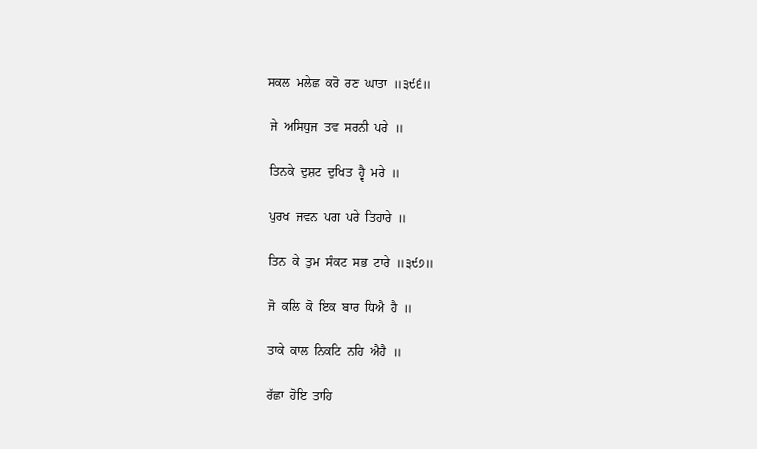ਸਕਲ  ਮਲੇਛ  ਕਰੋ  ਰਣ  ਘਾਤਾ  ॥੩੯੬॥

 ਜੇ  ਅਸਿਧੁਜ  ਤਵ  ਸਰਨੀ  ਪਰੇ  ॥

 ਤਿਨਕੇ  ਦੁਸ਼ਟ  ਦੁਖਿਤ  ਹ੍ਵੈ  ਮਰੇ  ॥

 ਪੁਰਖ  ਜਵਨ  ਪਗ  ਪਰੇ  ਤਿਹਾਰੇ  ॥

 ਤਿਨ  ਕੇ  ਤੁਮ  ਸੰਕਟ  ਸਭ  ਟਾਰੇ  ॥੩੯੭॥

 ਜੋ  ਕਲਿ  ਕੋ  ਇਕ  ਬਾਰ  ਧਿਐ  ਹੈ  ॥

 ਤਾਕੇ  ਕਾਲ  ਨਿਕਟਿ  ਨਹਿ  ਐਹੈ  ॥

 ਰੱਛਾ  ਹੋਇ  ਤਾਹਿ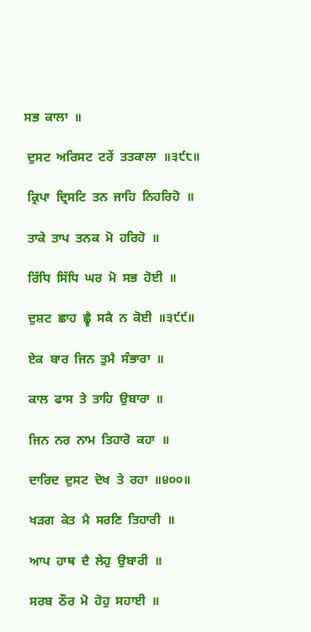ਸਭ  ਕਾਲਾ  ॥

 ਦੁਸਟ  ਅਰਿਸਟ  ਟਰੇਂ  ਤਤਕਾਲਾ  ॥੩੯੮॥

 ਕ੍ਰਿਪਾ  ਦ੍ਰਿਸਟਿ  ਤਨ  ਜਾਹਿ  ਨਿਹਰਿਹੋ  ॥

 ਤਾਕੇ  ਤਾਪ  ਤਨਕ  ਮੋ  ਹਰਿਹੋ  ॥

 ਰਿੱਧਿ  ਸਿੱਧਿ  ਘਰ  ਮੋ  ਸਭ  ਹੋਈ  ॥

 ਦੁਸ਼ਟ  ਛਾਹ  ਛ੍ਵੈ  ਸਕੈ  ਨ  ਕੋਈ  ॥੩੯੯॥

 ਏਕ  ਬਾਰ  ਜਿਨ  ਤੁਮੈ  ਸੰਭਾਰਾ  ॥

 ਕਾਲ  ਫਾਸ  ਤੇ  ਤਾਹਿ  ਉਬਾਰਾ  ॥

 ਜਿਨ  ਨਰ  ਨਾਮ  ਤਿਹਾਰੋ  ਕਹਾ  ॥

 ਦਾਰਿਦ  ਦੁਸਟ  ਦੋਖ  ਤੇ  ਰਹਾ  ॥੪੦੦॥

 ਖੜਗ  ਕੇਤ  ਮੈ  ਸਰਣਿ  ਤਿਹਾਰੀ  ॥

 ਆਪ  ਹਾਥ  ਦੈ  ਲੇਹੁ  ਉਬਾਰੀ  ॥

 ਸਰਬ  ਠੌਰ  ਮੋ  ਹੋਹੁ  ਸਹਾਈ  ॥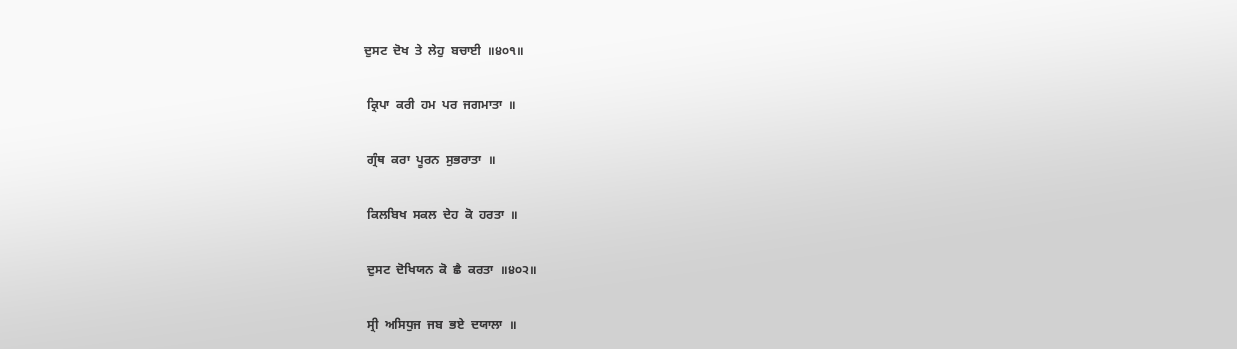ਦੁਸਟ  ਦੋਖ  ਤੇ  ਲੇਹੁ  ਬਚਾਈ  ॥੪੦੧॥

 ਕ੍ਰਿਪਾ  ਕਰੀ  ਹਮ  ਪਰ  ਜਗਮਾਤਾ  ॥

 ਗ੍ਰੰਥ  ਕਰਾ  ਪੂਰਨ  ਸੁਭਰਾਤਾ  ॥

 ਕਿਲਬਿਖ  ਸਕਲ  ਦੇਹ  ਕੋ  ਹਰਤਾ  ॥

 ਦੁਸਟ  ਦੋਖਿਯਨ  ਕੋ  ਛੈ  ਕਰਤਾ  ॥੪੦੨॥

 ਸ੍ਰੀ  ਅਸਿਧੁਜ  ਜਬ  ਭਏ  ਦਯਾਲਾ  ॥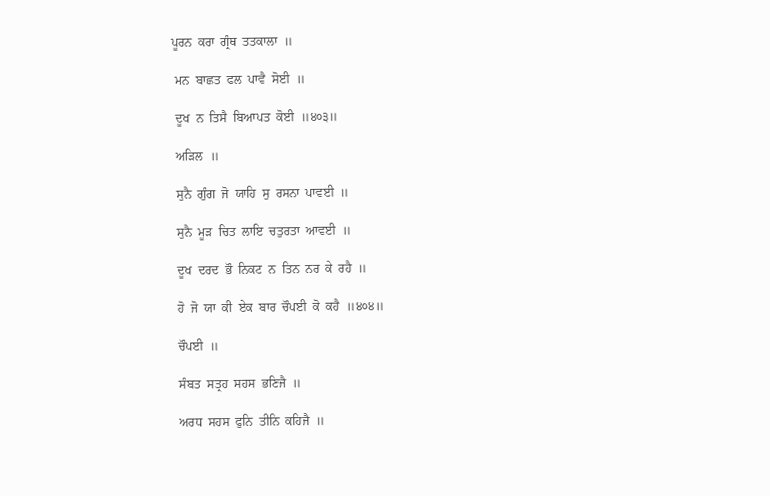ਪੂਰਨ  ਕਰਾ  ਗ੍ਰੰਥ  ਤਤਕਾਲਾ  ॥

 ਮਨ  ਬਾਛਤ  ਫਲ  ਪਾਵੈ  ਸੋਈ  ॥

 ਦੂਖ  ਨ  ਤਿਸੈ  ਬਿਆਪਤ  ਕੋਈ  ॥੪੦੩॥

 ਅੜਿਲ  ॥

 ਸੁਨੈ  ਗੁੰਗ  ਜੋ  ਯਾਹਿ  ਸੁ  ਰਸਨਾ  ਪਾਵਈ  ॥

 ਸੁਨੈ  ਮੂੜ  ਚਿਤ  ਲਾਇ  ਚਤੁਰਤਾ  ਆਵਈ  ॥

 ਦੂਖ  ਦਰਦ  ਭੌ  ਨਿਕਟ  ਨ  ਤਿਨ  ਨਰ  ਕੇ  ਰਹੈ  ॥

 ਹੋ  ਜੋ  ਯਾ  ਕੀ  ਏਕ  ਬਾਰ  ਚੌਪਈ  ਕੋ  ਕਹੈ  ॥੪੦੪॥

 ਚੌਪਈ  ॥

 ਸੰਬਤ  ਸਤ੍ਰਹ  ਸਹਸ  ਭਣਿਜੈ  ॥

 ਅਰਧ  ਸਹਸ  ਫੁਨਿ  ਤੀਨਿ  ਕਹਿਜੈ  ॥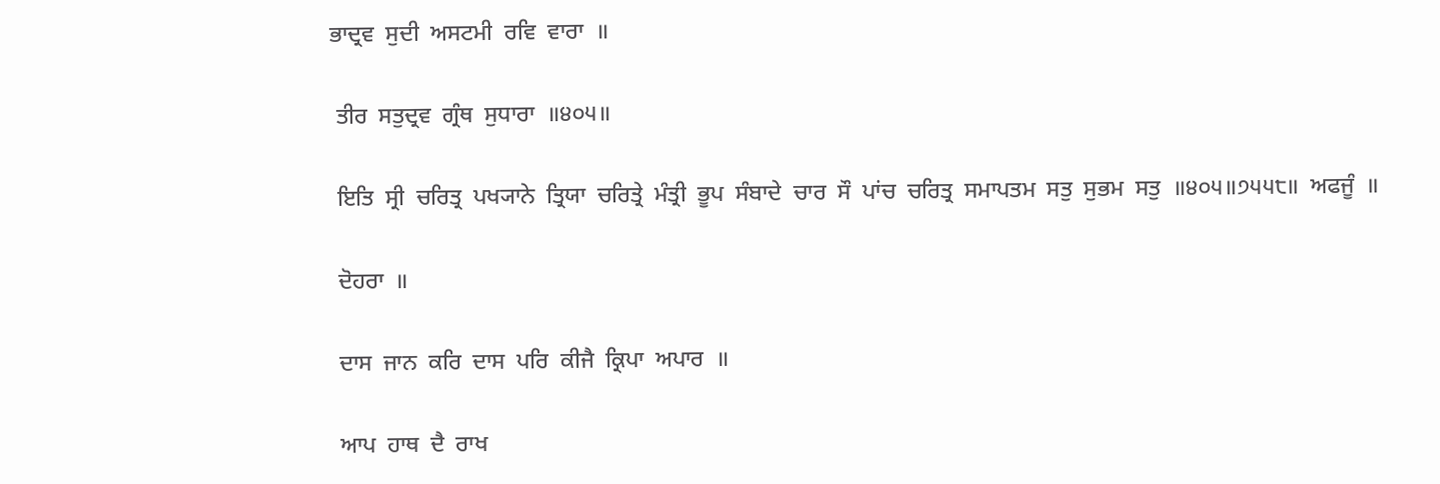ਭਾਦ੍ਰਵ  ਸੁਦੀ  ਅਸਟਮੀ  ਰਵਿ  ਵਾਰਾ  ॥

 ਤੀਰ  ਸਤੁਦ੍ਰਵ  ਗ੍ਰੰਥ  ਸੁਧਾਰਾ  ॥੪੦੫॥

 ਇਤਿ  ਸ੍ਰੀ  ਚਰਿਤ੍ਰ  ਪਖ੍ਯਾਨੇ  ਤ੍ਰਿਯਾ  ਚਰਿਤ੍ਰੇ  ਮੰਤ੍ਰੀ  ਭੂਪ  ਸੰਬਾਦੇ  ਚਾਰ  ਸੌ  ਪਾਂਚ  ਚਰਿਤ੍ਰ  ਸਮਾਪਤਮ  ਸਤੁ  ਸੁਭਮ  ਸਤੁ  ॥੪੦੫॥੭੫੫੮॥  ਅਫਜੂੰ  ॥

 ਦੋਹਰਾ  ॥

 ਦਾਸ  ਜਾਨ  ਕਰਿ  ਦਾਸ  ਪਰਿ  ਕੀਜੈ  ਕ੍ਰਿਪਾ  ਅਪਾਰ  ॥

 ਆਪ  ਹਾਥ  ਦੈ  ਰਾਖ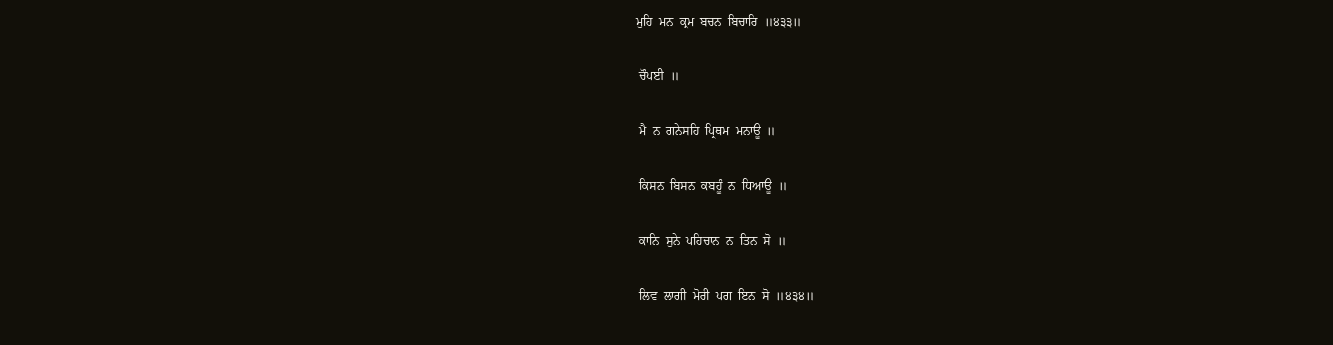ਮੁਹਿ  ਮਨ  ਕ੍ਰਮ  ਬਚਨ  ਬਿਚਾਰਿ  ॥੪੩੩॥

 ਚੌਪਈ  ॥

 ਮੈ  ਨ  ਗਨੇਸਹਿ  ਪ੍ਰਿਥਮ  ਮਨਾਊ  ॥

 ਕਿਸਨ  ਬਿਸਨ  ਕਬਹੂੰ  ਨ  ਧਿਆਊ  ॥

 ਕਾਨਿ  ਸੁਨੇ  ਪਹਿਚਾਨ  ਨ  ਤਿਨ  ਸੋ  ॥

 ਲਿਵ  ਲਾਗੀ  ਮੋਰੀ  ਪਗ  ਇਨ  ਸੋ  ॥੪੩੪॥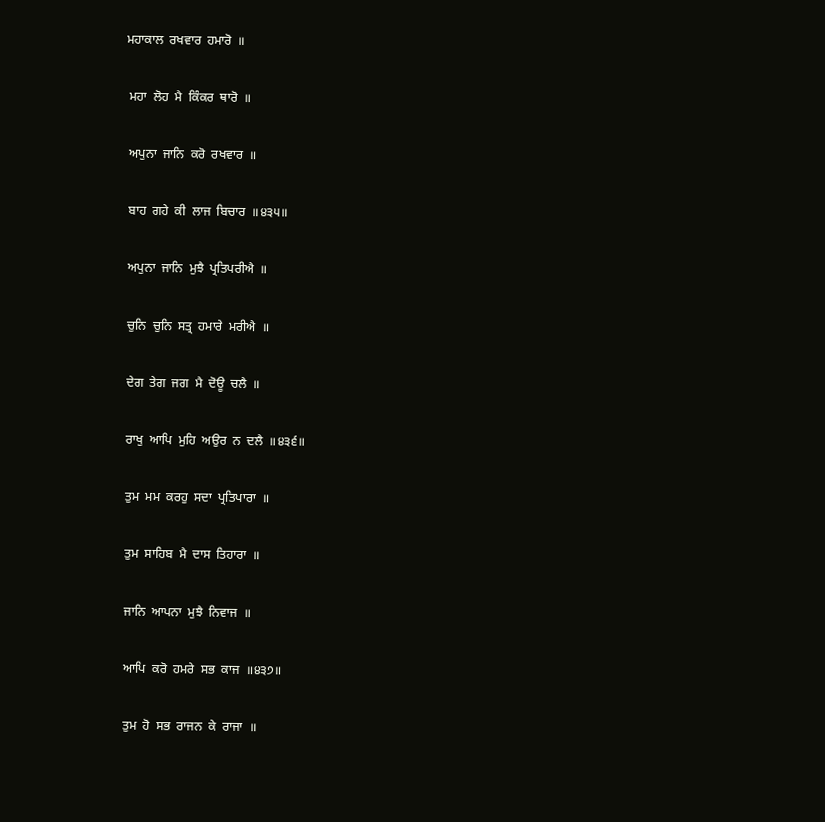ਮਹਾਕਾਲ  ਰਖਵਾਰ  ਹਮਾਰੋ  ॥

 ਮਹਾ  ਲੋਹ  ਮੈ  ਕਿੰਕਰ  ਥਾਰੋ  ॥

 ਅਪੁਨਾ  ਜਾਨਿ  ਕਰੋ  ਰਖਵਾਰ  ॥

 ਬਾਹ  ਗਹੇ  ਕੀ  ਲਾਜ  ਬਿਚਾਰ  ॥੪੩੫॥

 ਅਪੁਨਾ  ਜਾਨਿ  ਮੁਝੈ  ਪ੍ਰਤਿਪਰੀਐ  ॥

 ਚੁਨਿ  ਚੁਨਿ  ਸਤ੍ਰ  ਹਮਾਰੇ  ਮਰੀਐ  ॥

 ਦੇਗ  ਤੇਗ  ਜਗ  ਮੈ  ਦੋਊ  ਚਲੈ  ॥

 ਰਾਖੁ  ਆਪਿ  ਮੁਹਿ  ਅਉਰ  ਨ  ਦਲੈ  ॥੪੩੬॥

 ਤੁਮ  ਮਮ  ਕਰਹੁ  ਸਦਾ  ਪ੍ਰਤਿਪਾਰਾ  ॥

 ਤੁਮ  ਸਾਹਿਬ  ਮੈ  ਦਾਸ  ਤਿਹਾਰਾ  ॥

 ਜਾਨਿ  ਆਪਨਾ  ਮੁਝੈ  ਨਿਵਾਜ  ॥

 ਆਪਿ  ਕਰੋ  ਹਮਰੇ  ਸਭ  ਕਾਜ  ॥੪੩੭॥

 ਤੁਮ  ਹੋ  ਸਭ  ਰਾਜਨ  ਕੇ  ਰਾਜਾ  ॥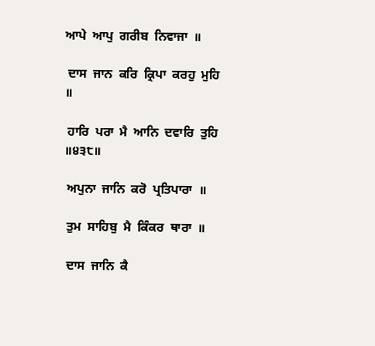ਆਪੇ  ਆਪੁ  ਗਰੀਬ  ਨਿਵਾਜਾ  ॥

 ਦਾਸ  ਜਾਨ  ਕਰਿ  ਕ੍ਰਿਪਾ  ਕਰਹੁ  ਮੁਹਿ  ॥

 ਹਾਰਿ  ਪਰਾ  ਮੈ  ਆਨਿ  ਦਵਾਰਿ  ਤੁਹਿ  ॥੪੩੮॥

 ਅਪੁਨਾ  ਜਾਨਿ  ਕਰੋ  ਪ੍ਰਤਿਪਾਰਾ  ॥

 ਤੁਮ  ਸਾਹਿਬੁ  ਮੈ  ਕਿੰਕਰ  ਥਾਰਾ  ॥

 ਦਾਸ  ਜਾਨਿ  ਕੈ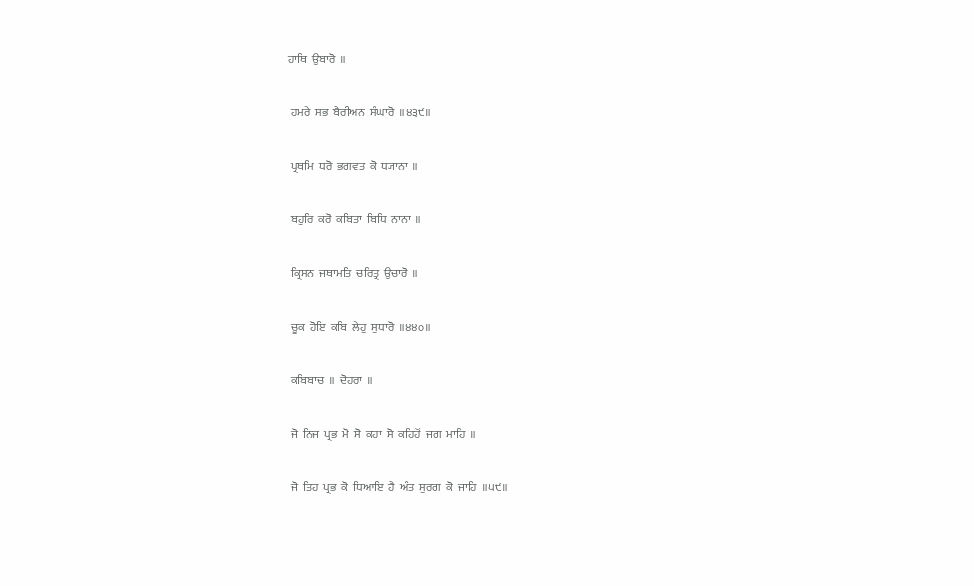ਹਾਥਿ  ਉਬਾਰੋ  ॥

 ਹਮਰੇ  ਸਭ  ਬੈਰੀਅਨ  ਸੰਘਾਰੋ  ॥੪੩੯॥

 ਪ੍ਰਥਮਿ  ਧਰੋ  ਭਗਵਤ  ਕੋ  ਧ੍ਯਾਨਾ  ॥

 ਬਹੁਰਿ  ਕਰੋ  ਕਬਿਤਾ  ਬਿਧਿ  ਨਾਨਾ  ॥

 ਕ੍ਰਿਸਨ  ਜਥਾਮਤਿ  ਚਰਿਤ੍ਰ  ਉਚਾਰੋ  ॥

 ਚੂਕ  ਹੋਇ  ਕਬਿ  ਲੇਹੁ  ਸੁਧਾਰੋ  ॥੪੪੦॥

 ਕਬਿਬਾਚ  ॥  ਦੋਹਰਾ  ॥

 ਜੋ  ਨਿਜ  ਪ੍ਰਭ  ਮੋ  ਸੋ  ਕਹਾ  ਸੋ  ਕਹਿਹੋਂ  ਜਗ  ਮਾਹਿ  ॥

 ਜੋ  ਤਿਹ  ਪ੍ਰਭ  ਕੋ  ਧਿਆਇ  ਹੈ  ਅੰਤ  ਸੁਰਗ  ਕੋ  ਜਾਹਿ  ॥੫੯॥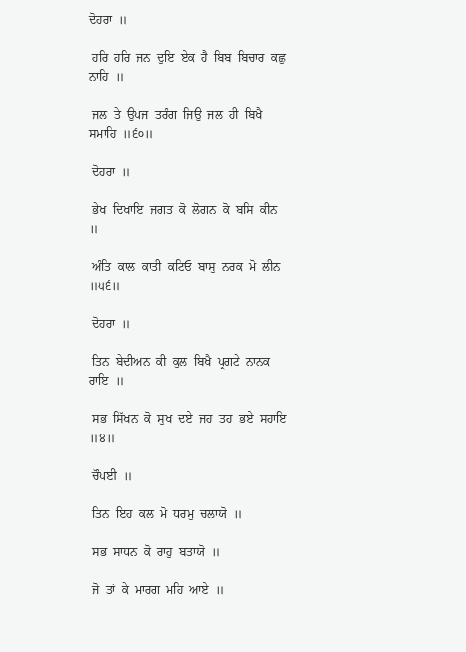ਦੋਹਰਾ  ॥

 ਹਰਿ  ਹਰਿ  ਜਨ  ਦੁਇ  ਏਕ  ਹੈ  ਬਿਬ  ਬਿਚਾਰ  ਕਛੁ  ਨਾਹਿ  ॥

 ਜਲ  ਤੇ  ਉਪਜ  ਤਰੰਗ  ਜਿਉ  ਜਲ  ਹੀ  ਬਿਖੈ  ਸਮਾਹਿ  ॥੬੦॥

 ਦੋਹਰਾ  ॥

 ਭੇਖ  ਦਿਖਾਇ  ਜਗਤ  ਕੋ  ਲੋਗਨ  ਕੋ  ਬਸਿ  ਕੀਨ  ॥

 ਅੰਤਿ  ਕਾਲ  ਕਾਤੀ  ਕਟਿਓ  ਬਾਸੁ  ਨਰਕ  ਮੋ  ਲੀਨ  ॥੫੬॥

 ਦੋਹਰਾ  ॥

 ਤਿਨ  ਬੇਦੀਅਨ  ਕੀ  ਕੁਲ  ਬਿਖੈ  ਪ੍ਰਗਟੇ  ਨਾਨਕ  ਰਾਇ  ॥

 ਸਭ  ਸਿੱਖਨ  ਕੋ  ਸੁਖ  ਦਏ  ਜਹ  ਤਹ  ਭਏ  ਸਹਾਇ  ॥੪॥

 ਚੌਪਈ  ॥

 ਤਿਨ  ਇਹ  ਕਲ  ਮੋ  ਧਰਮੁ  ਚਲਾਯੋ  ॥

 ਸਭ  ਸਾਧਨ  ਕੋ  ਰਾਹੁ  ਬਤਾਯੋ  ॥

 ਜੋ  ਤਾਂ  ਕੇ  ਮਾਰਗ  ਮਹਿ  ਆਏ  ॥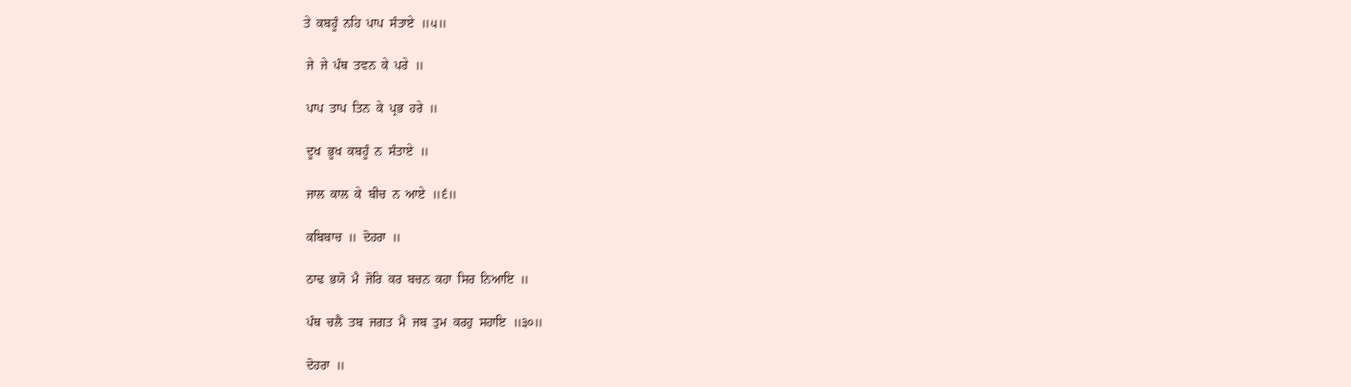ਤੇ  ਕਬਹੂੰ  ਨਹਿ  ਪਾਪ  ਸੰਤਾਏ  ॥੫॥

 ਜੇ  ਜੇ  ਪੰਥ  ਤਵਨ  ਕੇ  ਪਰੇ  ॥

 ਪਾਪ  ਤਾਪ  ਤਿਨ  ਕੇ  ਪ੍ਰਭ  ਹਰੇ  ॥

 ਦੂਖ  ਭੂਖ  ਕਬਹੂੰ  ਨ  ਸੰਤਾਏ  ॥

 ਜਾਲ  ਕਾਲ  ਕੇ  ਬੀਚ  ਨ  ਆਏ  ॥੬॥

 ਕਬਿਬਾਚ  ॥  ਦੋਹਰਾ  ॥

 ਠਾਢ  ਭਯੋ  ਮੈ  ਜੋਰਿ  ਕਰ  ਬਚਨ  ਕਹਾ  ਸਿਰ  ਨਿਆਇ  ॥

 ਪੰਥ  ਚਲੈ  ਤਬ  ਜਗਤ  ਮੈ  ਜਬ  ਤੁਮ  ਕਰਹੁ  ਸਹਾਇ  ॥੩੦॥

 ਦੋਹਰਾ  ॥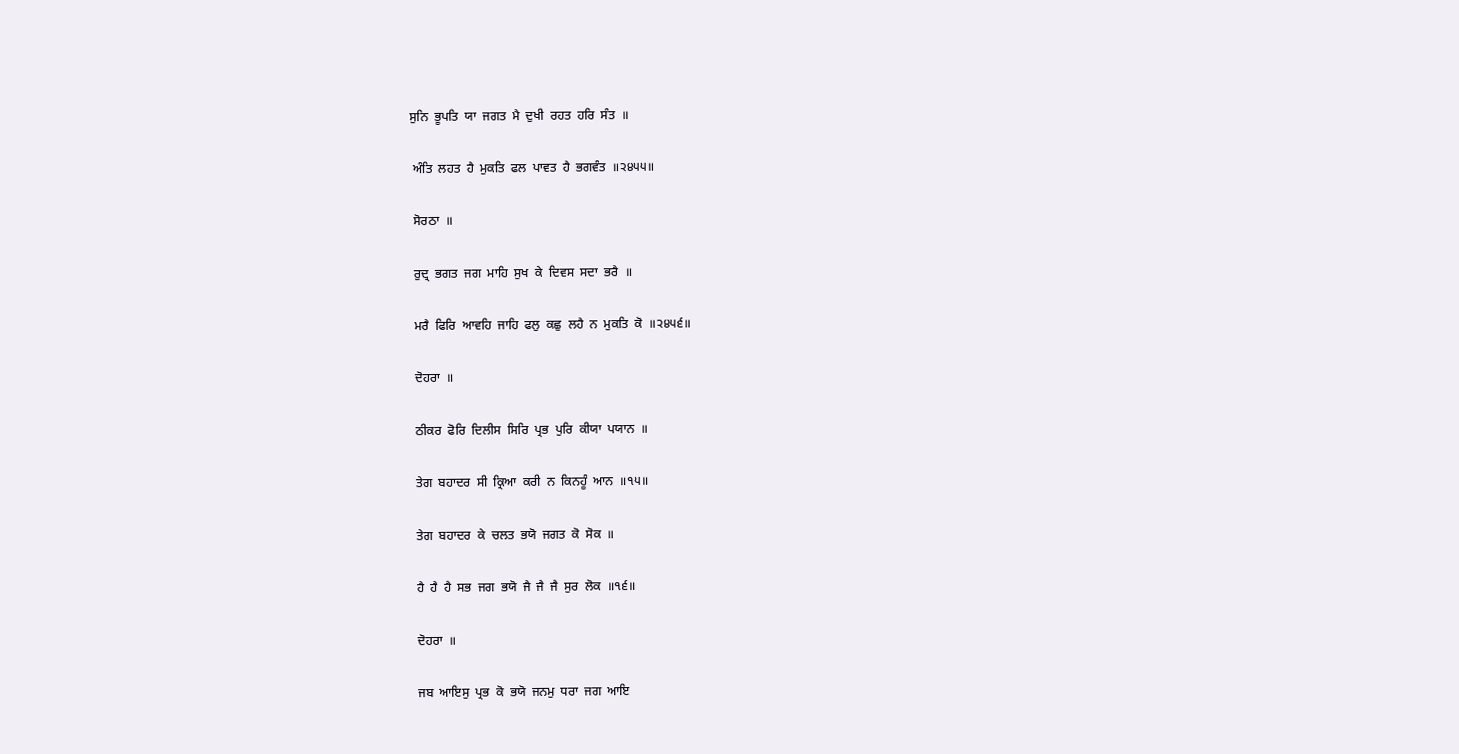ਸੁਨਿ  ਭੂਪਤਿ  ਯਾ  ਜਗਤ  ਮੈ  ਦੁਖੀ  ਰਹਤ  ਹਰਿ  ਸੰਤ  ॥

 ਅੰਤਿ  ਲਹਤ  ਹੈ  ਮੁਕਤਿ  ਫਲ  ਪਾਵਤ  ਹੈ  ਭਗਵੰਤ  ॥੨੪੫੫॥

 ਸੋਰਠਾ  ॥

 ਰੁਦ੍ਰ  ਭਗਤ  ਜਗ  ਮਾਹਿ  ਸੁਖ  ਕੇ  ਦਿਵਸ  ਸਦਾ  ਭਰੈ  ॥

 ਮਰੈ  ਫਿਰਿ  ਆਵਹਿ  ਜਾਹਿ  ਫਲੁ  ਕਛੁ  ਲਹੈ  ਨ  ਮੁਕਤਿ  ਕੋ  ॥੨੪੫੬॥

 ਦੋਹਰਾ  ॥

 ਠੀਕਰ  ਫੋਰਿ  ਦਿਲੀਸ  ਸਿਰਿ  ਪ੍ਰਭ  ਪੁਰਿ  ਕੀਯਾ  ਪਯਾਨ  ॥

 ਤੇਗ  ਬਹਾਦਰ  ਸੀ  ਕ੍ਰਿਆ  ਕਰੀ  ਨ  ਕਿਨਹੂੰ  ਆਨ  ॥੧੫॥

 ਤੇਗ  ਬਹਾਦਰ  ਕੇ  ਚਲਤ  ਭਯੋ  ਜਗਤ  ਕੋ  ਸੋਕ  ॥

 ਹੈ  ਹੈ  ਹੈ  ਸਭ  ਜਗ  ਭਯੋ  ਜੈ  ਜੈ  ਜੈ  ਸੁਰ  ਲੋਕ  ॥੧੬॥

 ਦੋਹਰਾ  ॥

 ਜਬ  ਆਇਸੁ  ਪ੍ਰਭ  ਕੋ  ਭਯੋ  ਜਨਮੁ  ਧਰਾ  ਜਗ  ਆਇ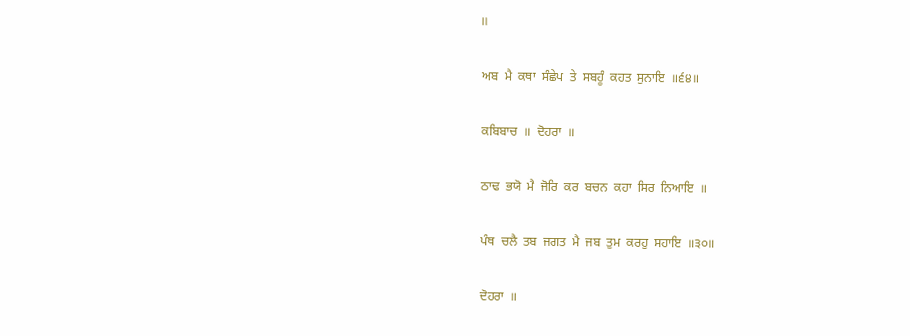॥

 ਅਬ  ਮੈ  ਕਥਾ  ਸੰਛੇਪ  ਤੇ  ਸਬਹੂੰ  ਕਹਤ  ਸੁਨਾਇ  ॥੬੪॥

 ਕਬਿਬਾਚ  ॥  ਦੋਹਰਾ  ॥

 ਠਾਢ  ਭਯੋ  ਮੈ  ਜੋਰਿ  ਕਰ  ਬਚਨ  ਕਹਾ  ਸਿਰ  ਨਿਆਇ  ॥

 ਪੰਥ  ਚਲੈ  ਤਬ  ਜਗਤ  ਮੈ  ਜਬ  ਤੁਮ  ਕਰਹੁ  ਸਹਾਇ  ॥੩੦॥

 ਦੋਹਰਾ  ॥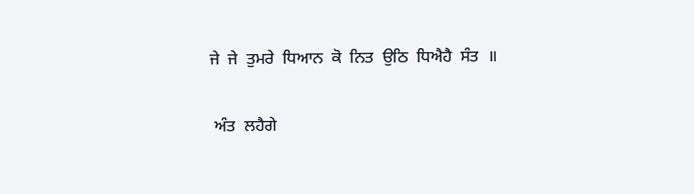ਜੇ  ਜੇ  ਤੁਮਰੇ  ਧਿਆਨ  ਕੋ  ਨਿਤ  ਉਠਿ  ਧਿਐਹੈ  ਸੰਤ  ॥

 ਅੰਤ  ਲਹੈਗੇ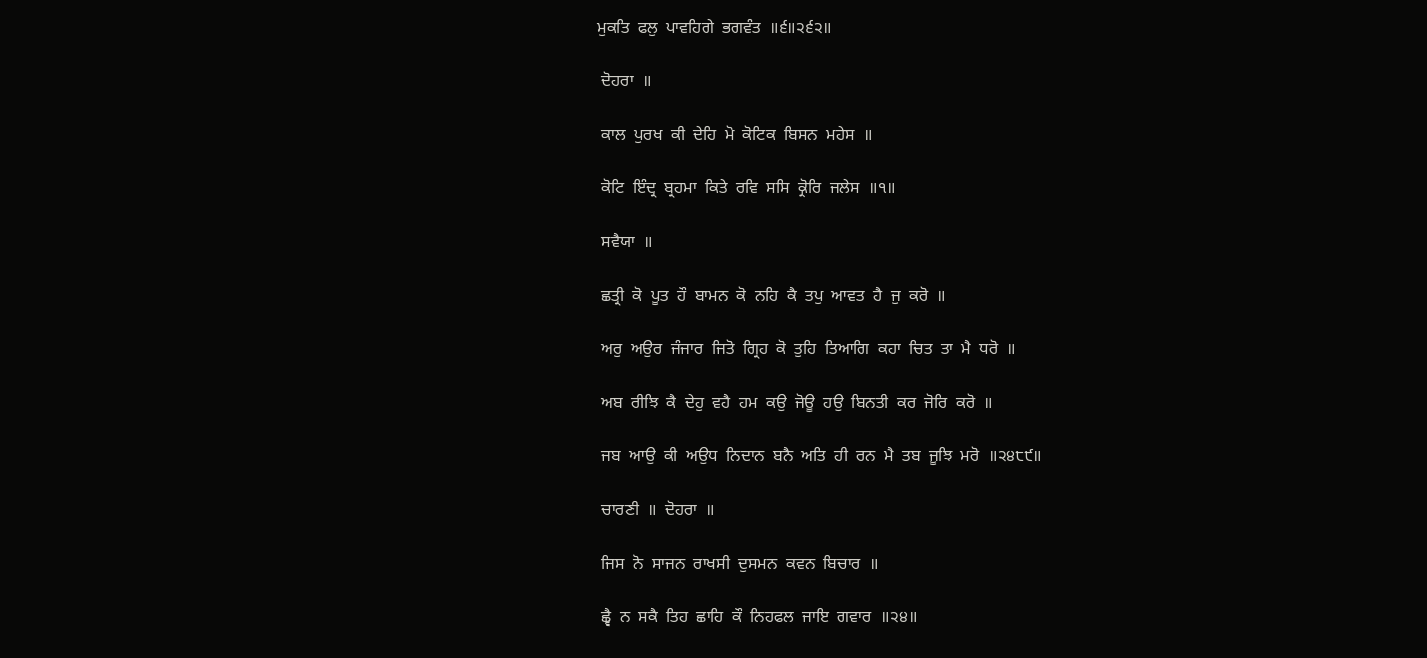ਮੁਕਤਿ  ਫਲੁ  ਪਾਵਹਿਗੇ  ਭਗਵੰਤ  ॥੬॥੨੬੨॥

 ਦੋਹਰਾ  ॥

 ਕਾਲ  ਪੁਰਖ  ਕੀ  ਦੇਹਿ  ਮੋ  ਕੋਟਿਕ  ਬਿਸਨ  ਮਹੇਸ  ॥

 ਕੋਟਿ  ਇੰਦ੍ਰ  ਬ੍ਰਹਮਾ  ਕਿਤੇ  ਰਵਿ  ਸਸਿ  ਕ੍ਰੋਰਿ  ਜਲੇਸ  ॥੧॥

 ਸਵੈਯਾ  ॥

 ਛਤ੍ਰੀ  ਕੋ  ਪੂਤ  ਹੌ  ਬਾਮਨ  ਕੋ  ਨਹਿ  ਕੈ  ਤਪੁ  ਆਵਤ  ਹੈ  ਜੁ  ਕਰੋ  ॥

 ਅਰੁ  ਅਉਰ  ਜੰਜਾਰ  ਜਿਤੋ  ਗ੍ਰਿਹ  ਕੋ  ਤੁਹਿ  ਤਿਆਗਿ  ਕਹਾ  ਚਿਤ  ਤਾ  ਮੈ  ਧਰੋ  ॥

 ਅਬ  ਰੀਝਿ  ਕੈ  ਦੇਹੁ  ਵਹੈ  ਹਮ  ਕਉ  ਜੋਊ  ਹਉ  ਬਿਨਤੀ  ਕਰ  ਜੋਰਿ  ਕਰੋ  ॥

 ਜਬ  ਆਉ  ਕੀ  ਅਉਧ  ਨਿਦਾਨ  ਬਨੈ  ਅਤਿ  ਹੀ  ਰਨ  ਮੈ  ਤਬ  ਜੂਝਿ  ਮਰੋ  ॥੨੪੮੯॥

 ਚਾਰਣੀ  ॥  ਦੋਹਰਾ  ॥

 ਜਿਸ  ਨੋ  ਸਾਜਨ  ਰਾਖਸੀ  ਦੁਸਮਨ  ਕਵਨ  ਬਿਚਾਰ  ॥

 ਛ੍ਵੈ  ਨ  ਸਕੈ  ਤਿਹ  ਛਾਹਿ  ਕੌ  ਨਿਹਫਲ  ਜਾਇ  ਗਵਾਰ  ॥੨੪॥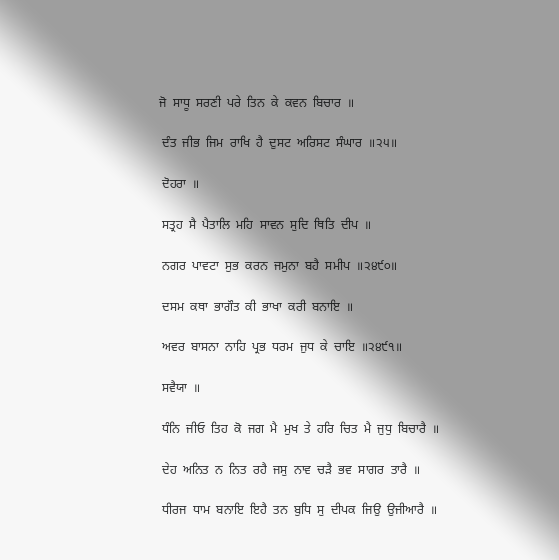ਜੋ  ਸਾਧੂ  ਸਰਣੀ  ਪਰੇ  ਤਿਨ  ਕੇ  ਕਵਨ  ਬਿਚਾਰ  ॥

 ਦੰਤ  ਜੀਭ  ਜਿਮ  ਰਾਖਿ  ਹੈ  ਦੁਸਟ  ਅਰਿਸਟ  ਸੰਘਾਰ  ॥੨੫॥

 ਦੋਹਰਾ  ॥

 ਸਤ੍ਰਹ  ਸੈ  ਪੈਤਾਲਿ  ਮਹਿ  ਸਾਵਨ  ਸੁਦਿ  ਥਿਤਿ  ਦੀਪ  ॥

 ਨਗਰ  ਪਾਵਟਾ  ਸੁਭ  ਕਰਨ  ਜਮੁਨਾ  ਬਹੈ  ਸਮੀਪ  ॥੨੪੯੦॥

 ਦਸਮ  ਕਥਾ  ਭਾਗੌਤ  ਕੀ  ਭਾਖਾ  ਕਰੀ  ਬਨਾਇ  ॥

 ਅਵਰ  ਬਾਸਨਾ  ਨਾਹਿ  ਪ੍ਰਭ  ਧਰਮ  ਜੁਧ  ਕੇ  ਚਾਇ  ॥੨੪੯੧॥

 ਸਵੈਯਾ  ॥

 ਧੰਨਿ  ਜੀਓ  ਤਿਹ  ਕੋ  ਜਗ  ਮੈ  ਮੁਖ  ਤੇ  ਹਰਿ  ਚਿਤ  ਮੈ  ਜੁਧੁ  ਬਿਚਾਰੈ  ॥

 ਦੇਹ  ਅਨਿਤ  ਨ  ਨਿਤ  ਰਹੈ  ਜਸੁ  ਨਾਵ  ਚੜੈ  ਭਵ  ਸਾਗਰ  ਤਾਰੈ  ॥

 ਧੀਰਜ  ਧਾਮ  ਬਨਾਇ  ਇਹੈ  ਤਨ  ਬੁਧਿ  ਸੁ  ਦੀਪਕ  ਜਿਉ  ਉਜੀਆਰੈ  ॥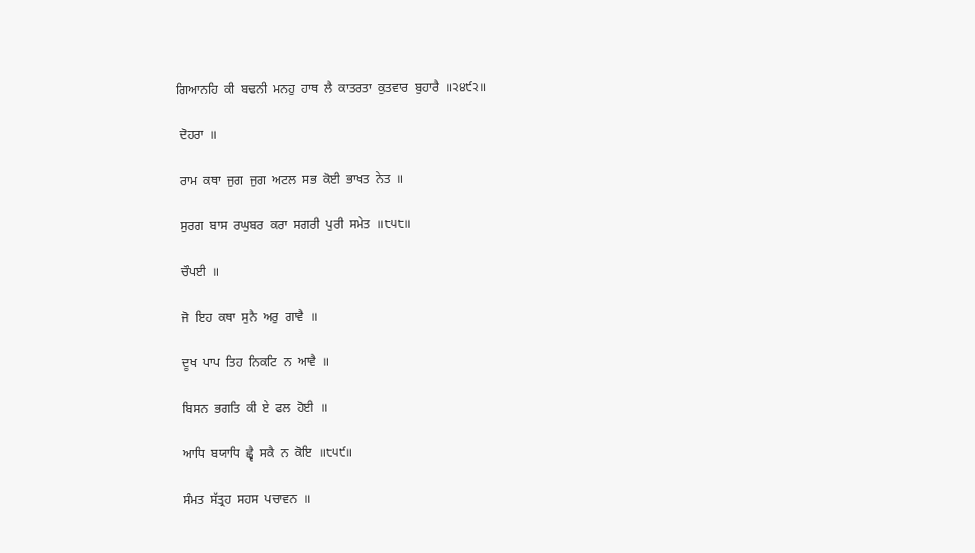ਗਿਆਨਹਿ  ਕੀ  ਬਢਨੀ  ਮਨਹੁ  ਹਾਥ  ਲੈ  ਕਾਤਰਤਾ  ਕੁਤਵਾਰ  ਬੁਹਾਰੈ  ॥੨੪੯੨॥

 ਦੋਹਰਾ  ॥

 ਰਾਮ  ਕਥਾ  ਜੁਗ  ਜੁਗ  ਅਟਲ  ਸਭ  ਕੋਈ  ਭਾਖਤ  ਨੇਤ  ॥

 ਸੁਰਗ  ਬਾਸ  ਰਘੁਬਰ  ਕਰਾ  ਸਗਰੀ  ਪੁਰੀ  ਸਮੇਤ  ॥੮੫੮॥

 ਚੌਪਈ  ॥

 ਜੋ  ਇਹ  ਕਥਾ  ਸੁਨੈ  ਅਰੁ  ਗਾਵੈ  ॥

 ਦੂਖ  ਪਾਪ  ਤਿਹ  ਨਿਕਟਿ  ਨ  ਆਵੈ  ॥

 ਬਿਸਨ  ਭਗਤਿ  ਕੀ  ਏ  ਫਲ  ਹੋਈ  ॥

 ਆਧਿ  ਬਯਾਧਿ  ਛ੍ਵੈ  ਸਕੈ  ਨ  ਕੋਇ  ॥੮੫੯॥

 ਸੰਮਤ  ਸੱਤ੍ਰਹ  ਸਹਸ  ਪਚਾਵਨ  ॥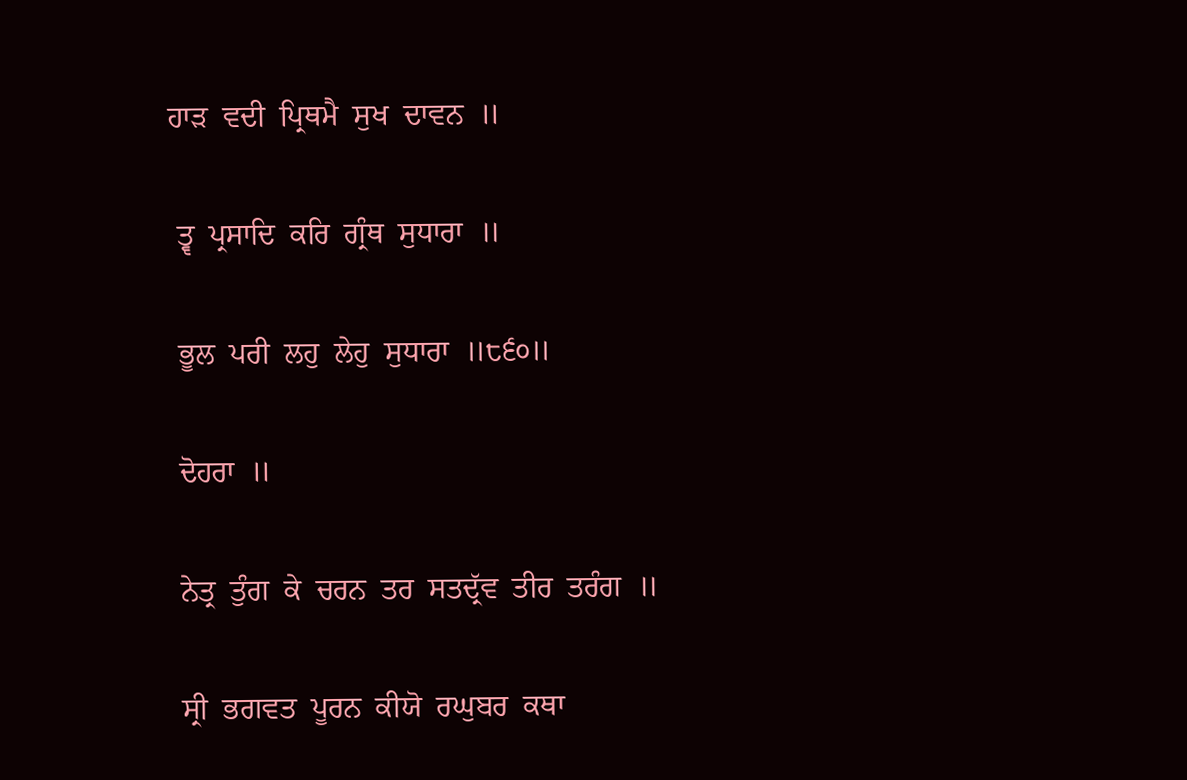ਹਾੜ  ਵਦੀ  ਪ੍ਰਿਥਮੈ  ਸੁਖ  ਦਾਵਨ  ॥

 ਤ੍ਵ  ਪ੍ਰਸਾਦਿ  ਕਰਿ  ਗ੍ਰੰਥ  ਸੁਧਾਰਾ  ॥

 ਭੂਲ  ਪਰੀ  ਲਹੁ  ਲੇਹੁ  ਸੁਧਾਰਾ  ॥੮੬੦॥

 ਦੋਹਰਾ  ॥

 ਨੇਤ੍ਰ  ਤੁੰਗ  ਕੇ  ਚਰਨ  ਤਰ  ਸਤਦ੍ਰੱਵ  ਤੀਰ  ਤਰੰਗ  ॥

 ਸ੍ਰੀ  ਭਗਵਤ  ਪੂਰਨ  ਕੀਯੋ  ਰਘੁਬਰ  ਕਥਾ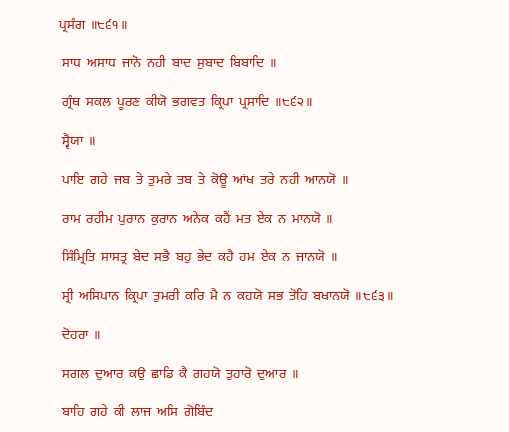ਪ੍ਰਸੰਗ  ॥੮੬੧॥

 ਸਾਧ  ਅਸਾਧ  ਜਾਨੋ  ਨਹੀ  ਬਾਦ  ਸੁਬਾਦ  ਬਿਬਾਦਿ  ॥

 ਗ੍ਰੰਥ  ਸਕਲ  ਪੂਰਣ  ਕੀਯੋ  ਭਗਵਤ  ਕ੍ਰਿਪਾ  ਪ੍ਰਸਾਦਿ  ॥੮੬੨॥

 ਸ੍ਵੈਯਾ  ॥

 ਪਾਇ  ਗਹੇ  ਜਬ  ਤੇ  ਤੁਮਰੇ  ਤਬ  ਤੇ  ਕੋਊ  ਆਂਖ  ਤਰੇ  ਨਹੀ  ਆਨਯੋ  ॥

 ਰਾਮ  ਰਹੀਮ  ਪੁਰਾਨ  ਕੁਰਾਨ  ਅਨੇਕ  ਕਹੈਂ  ਮਤ  ਏਕ  ਨ  ਮਾਨਯੋ  ॥

 ਸਿੰਮ੍ਰਿਤਿ  ਸਾਸਤ੍ਰ  ਬੇਦ  ਸਭੈ  ਬਹੁ  ਭੇਦ  ਕਹੈ  ਹਮ  ਏਕ  ਨ  ਜਾਨਯੋ  ॥

 ਸ੍ਰੀ  ਅਸਿਪਾਨ  ਕ੍ਰਿਪਾ  ਤੁਮਰੀ  ਕਰਿ  ਮੈ  ਨ  ਕਹਯੋ  ਸਭ  ਤੋਹਿ  ਬਖਾਨਯੋ  ॥੮੬੩॥

 ਦੋਹਰਾ  ॥

 ਸਗਲ  ਦੁਆਰ  ਕਉ  ਛਾਡਿ  ਕੈ  ਗਹਯੋ  ਤੁਹਾਰੋ  ਦੁਆਰ  ॥

 ਬਾਹਿ  ਗਹੇ  ਕੀ  ਲਾਜ  ਅਸਿ  ਗੋਬਿੰਦ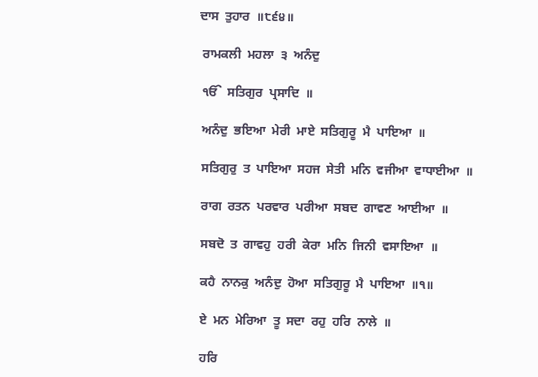ਦਾਸ  ਤੁਹਾਰ  ॥੮੬੪॥

 ਰਾਮਕਲੀ  ਮਹਲਾ  ੩  ਅਨੰਦੁ

 ੴ  ਸਤਿਗੁਰ  ਪ੍ਰਸਾਦਿ  ॥

 ਅਨੰਦੁ  ਭਇਆ  ਮੇਰੀ  ਮਾਏ  ਸਤਿਗੁਰੂ  ਮੈ  ਪਾਇਆ  ॥

 ਸਤਿਗੁਰੁ  ਤ  ਪਾਇਆ  ਸਹਜ  ਸੇਤੀ  ਮਨਿ  ਵਜੀਆ  ਵਾਧਾਈਆ  ॥

 ਰਾਗ  ਰਤਨ  ਪਰਵਾਰ  ਪਰੀਆ  ਸਬਦ  ਗਾਵਣ  ਆਈਆ  ॥

 ਸਬਦੋ  ਤ  ਗਾਵਹੁ  ਹਰੀ  ਕੇਰਾ  ਮਨਿ  ਜਿਨੀ  ਵਸਾਇਆ  ॥

 ਕਹੈ  ਨਾਨਕੁ  ਅਨੰਦੁ  ਹੋਆ  ਸਤਿਗੁਰੂ  ਮੈ  ਪਾਇਆ  ॥੧॥

 ਏ  ਮਨ  ਮੇਰਿਆ  ਤੂ  ਸਦਾ  ਰਹੁ  ਹਰਿ  ਨਾਲੇ  ॥

 ਹਰਿ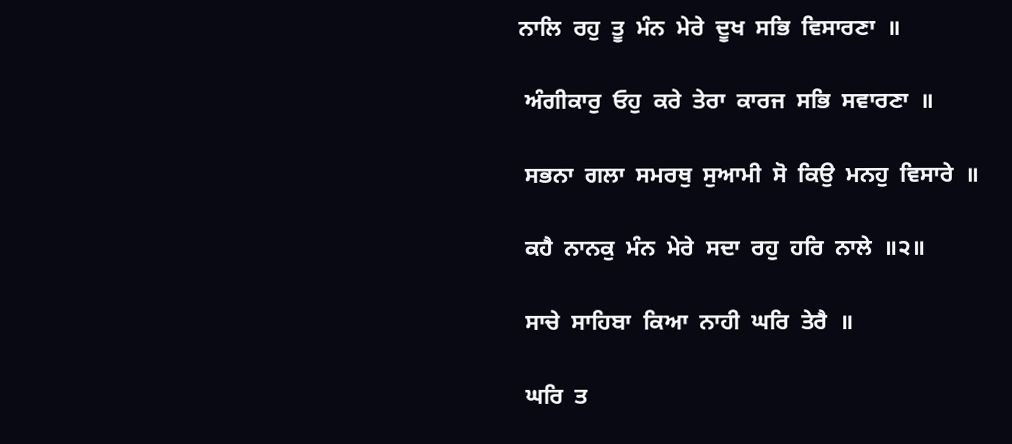ਨਾਲਿ  ਰਹੁ  ਤੂ  ਮੰਨ  ਮੇਰੇ  ਦੂਖ  ਸਭਿ  ਵਿਸਾਰਣਾ  ॥

 ਅੰਗੀਕਾਰੁ  ਓਹੁ  ਕਰੇ  ਤੇਰਾ  ਕਾਰਜ  ਸਭਿ  ਸਵਾਰਣਾ  ॥

 ਸਭਨਾ  ਗਲਾ  ਸਮਰਥੁ  ਸੁਆਮੀ  ਸੋ  ਕਿਉ  ਮਨਹੁ  ਵਿਸਾਰੇ  ॥

 ਕਹੈ  ਨਾਨਕੁ  ਮੰਨ  ਮੇਰੇ  ਸਦਾ  ਰਹੁ  ਹਰਿ  ਨਾਲੇ  ॥੨॥

 ਸਾਚੇ  ਸਾਹਿਬਾ  ਕਿਆ  ਨਾਹੀ  ਘਰਿ  ਤੇਰੈ  ॥

 ਘਰਿ  ਤ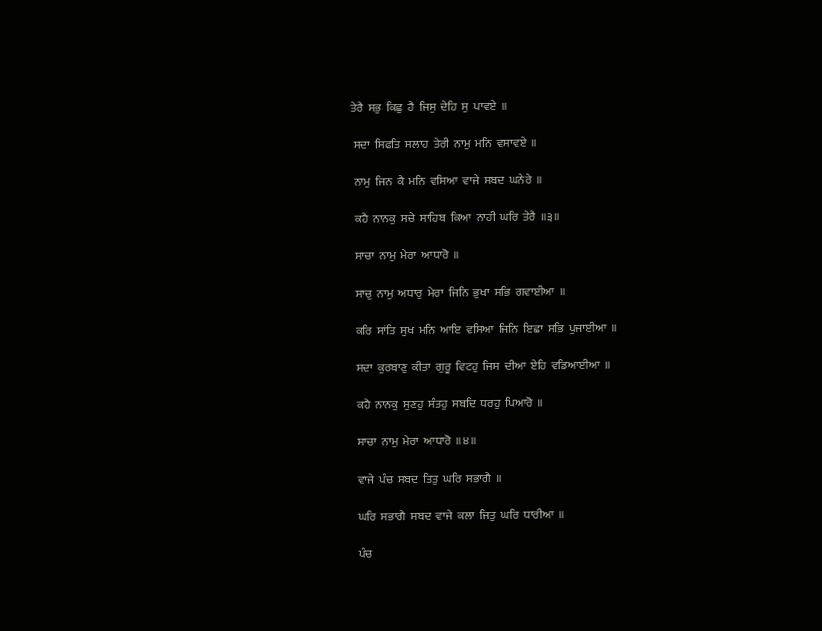ਤੇਰੈ  ਸਭੁ  ਕਿਛੁ  ਹੈ  ਜਿਸੁ  ਦੇਹਿ  ਸੁ  ਪਾਵਏ  ॥

 ਸਦਾ  ਸਿਫਤਿ  ਸਲਾਹ  ਤੇਰੀ  ਨਾਮੁ  ਮਨਿ  ਵਸਾਵਏ  ॥

 ਨਾਮੁ  ਜਿਨ  ਕੈ  ਮਨਿ  ਵਸਿਆ  ਵਾਜੇ  ਸਬਦ  ਘਨੇਰੇ  ॥

 ਕਹੈ  ਨਾਨਕੁ  ਸਚੇ  ਸਾਹਿਬ  ਕਿਆ  ਨਾਹੀ  ਘਰਿ  ਤੇਰੈ  ॥੩॥

 ਸਾਚਾ  ਨਾਮੁ  ਮੇਰਾ  ਆਧਾਰੋ  ॥

 ਸਾਚੁ  ਨਾਮੁ  ਅਧਾਰੁ  ਮੇਰਾ  ਜਿਨਿ  ਭੁਖਾ  ਸਭਿ  ਗਵਾਈਆ  ॥

 ਕਰਿ  ਸਾਂਤਿ  ਸੁਖ  ਮਨਿ  ਆਇ  ਵਸਿਆ  ਜਿਨਿ  ਇਛਾ  ਸਭਿ  ਪੁਜਾਈਆ  ॥

 ਸਦਾ  ਕੁਰਬਾਣੁ  ਕੀਤਾ  ਗੁਰੂ  ਵਿਟਹੁ  ਜਿਸ  ਦੀਆ  ਏਹਿ  ਵਡਿਆਈਆ  ॥

 ਕਹੈ  ਨਾਨਕੁ  ਸੁਣਹੁ  ਸੰਤਹੁ  ਸਬਦਿ  ਧਰਹੁ  ਪਿਆਰੋ  ॥

 ਸਾਚਾ  ਨਾਮੁ  ਮੇਰਾ  ਆਧਾਰੋ  ॥੪॥

 ਵਾਜੇ  ਪੰਚ  ਸਬਦ  ਤਿਤੁ  ਘਰਿ  ਸਭਾਗੈ  ॥

 ਘਰਿ  ਸਭਾਗੈ  ਸਬਦ  ਵਾਜੇ  ਕਲਾ  ਜਿਤੁ  ਘਰਿ  ਧਾਰੀਆ  ॥

 ਪੰਚ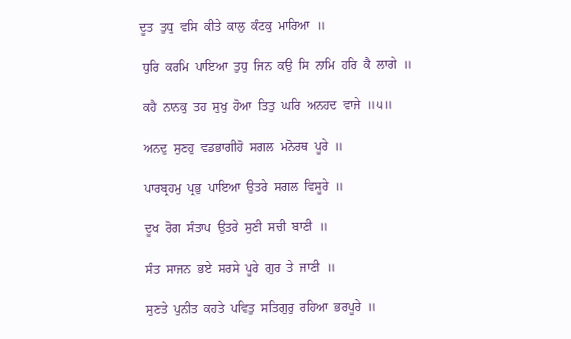ਦੂਤ  ਤੁਧੁ  ਵਸਿ  ਕੀਤੇ  ਕਾਲੁ  ਕੰਟਕੁ  ਮਾਰਿਆ  ॥

 ਧੁਰਿ  ਕਰਮਿ  ਪਾਇਆ  ਤੁਧੁ  ਜਿਨ  ਕਉ  ਸਿ  ਨਾਮਿ  ਹਰਿ  ਕੈ  ਲਾਗੇ  ॥

 ਕਹੈ  ਨਾਨਕੁ  ਤਹ  ਸੁਖੁ  ਹੋਆ  ਤਿਤੁ  ਘਰਿ  ਅਨਹਦ  ਵਾਜੇ  ॥੫॥

 ਅਨਦੁ  ਸੁਣਹੁ  ਵਡਭਾਗੀਹੋ  ਸਗਲ  ਮਨੋਰਥ  ਪੂਰੇ  ॥

 ਪਾਰਬ੍ਰਹਮੁ  ਪ੍ਰਭੁ  ਪਾਇਆ  ਉਤਰੇ  ਸਗਲ  ਵਿਸੂਰੇ  ॥

 ਦੂਖ  ਰੋਗ  ਸੰਤਾਪ  ਉਤਰੇ  ਸੁਣੀ  ਸਚੀ  ਬਾਣੀ  ॥

 ਸੰਤ  ਸਾਜਨ  ਭਏ  ਸਰਸੇ  ਪੂਰੇ  ਗੁਰ  ਤੇ  ਜਾਣੀ  ॥

 ਸੁਣਤੇ  ਪੁਨੀਤ  ਕਹਤੇ  ਪਵਿਤੁ  ਸਤਿਗੁਰੁ  ਰਹਿਆ  ਭਰਪੂਰੇ  ॥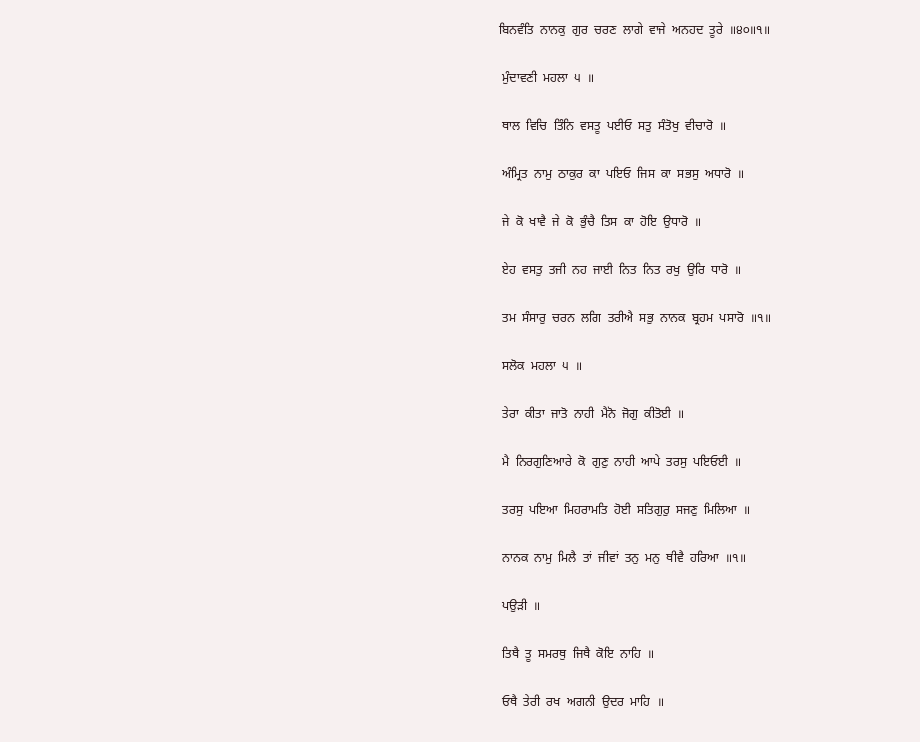ਬਿਨਵੰਤਿ  ਨਾਨਕੁ  ਗੁਰ  ਚਰਣ  ਲਾਗੇ  ਵਾਜੇ  ਅਨਹਦ  ਤੂਰੇ  ॥੪੦॥੧॥

 ਮੁੰਦਾਵਣੀ  ਮਹਲਾ  ੫  ॥

 ਥਾਲ  ਵਿਚਿ  ਤਿੰਨਿ  ਵਸਤੂ  ਪਈਓ  ਸਤੁ  ਸੰਤੋਖੁ  ਵੀਚਾਰੋ  ॥

 ਅੰਮ੍ਰਿਤ  ਨਾਮੁ  ਠਾਕੁਰ  ਕਾ  ਪਇਓ  ਜਿਸ  ਕਾ  ਸਭਸੁ  ਅਧਾਰੋ  ॥

 ਜੇ  ਕੋ  ਖਾਵੈ  ਜੇ  ਕੋ  ਭੁੰਚੈ  ਤਿਸ  ਕਾ  ਹੋਇ  ਉਧਾਰੋ  ॥

 ਏਹ  ਵਸਤੁ  ਤਜੀ  ਨਹ  ਜਾਈ  ਨਿਤ  ਨਿਤ  ਰਖੁ  ਉਰਿ  ਧਾਰੋ  ॥

 ਤਮ  ਸੰਸਾਰੁ  ਚਰਨ  ਲਗਿ  ਤਰੀਐ  ਸਭੁ  ਨਾਨਕ  ਬ੍ਰਹਮ  ਪਸਾਰੋ  ॥੧॥

 ਸਲੋਕ  ਮਹਲਾ  ੫  ॥

 ਤੇਰਾ  ਕੀਤਾ  ਜਾਤੋ  ਨਾਹੀ  ਮੈਨੋ  ਜੋਗੁ  ਕੀਤੋਈ  ॥

 ਮੈ  ਨਿਰਗੁਣਿਆਰੇ  ਕੋ  ਗੁਣੁ  ਨਾਹੀ  ਆਪੇ  ਤਰਸੁ  ਪਇਓਈ  ॥

 ਤਰਸੁ  ਪਇਆ  ਮਿਹਰਾਮਤਿ  ਹੋਈ  ਸਤਿਗੁਰੁ  ਸਜਣੁ  ਮਿਲਿਆ  ॥

 ਨਾਨਕ  ਨਾਮੁ  ਮਿਲੈ  ਤਾਂ  ਜੀਵਾਂ  ਤਨੁ  ਮਨੁ  ਥੀਵੈ  ਹਰਿਆ  ॥੧॥

 ਪਉੜੀ  ॥

 ਤਿਥੈ  ਤੂ  ਸਮਰਥੁ  ਜਿਥੈ  ਕੋਇ  ਨਾਹਿ  ॥

 ਓਥੈ  ਤੇਰੀ  ਰਖ  ਅਗਨੀ  ਉਦਰ  ਮਾਹਿ  ॥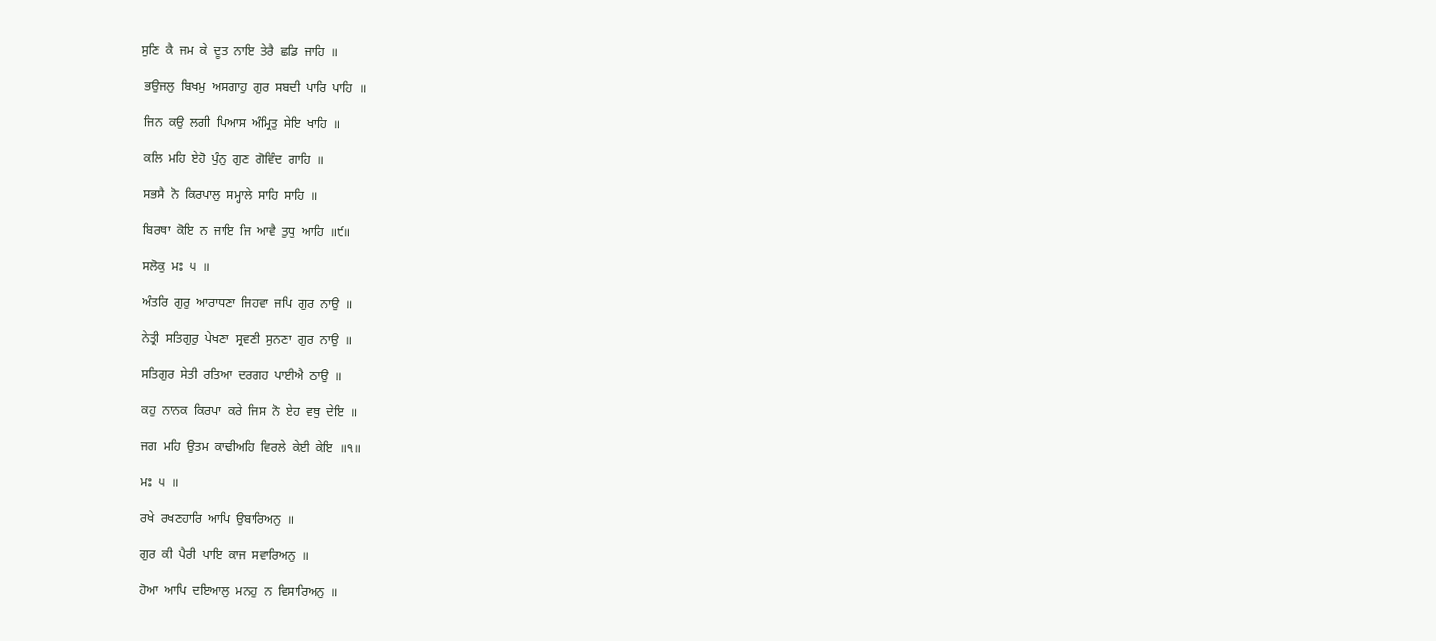ਸੁਣਿ  ਕੈ  ਜਮ  ਕੇ  ਦੂਤ  ਨਾਇ  ਤੇਰੈ  ਛਡਿ  ਜਾਹਿ  ॥

 ਭਉਜਲੁ  ਬਿਖਮੁ  ਅਸਗਾਹੁ  ਗੁਰ  ਸਬਦੀ  ਪਾਰਿ  ਪਾਹਿ  ॥

 ਜਿਨ  ਕਉ  ਲਗੀ  ਪਿਆਸ  ਅੰਮ੍ਰਿਤੁ  ਸੇਇ  ਖਾਹਿ  ॥

 ਕਲਿ  ਮਹਿ  ਏਹੋ  ਪੁੰਨੁ  ਗੁਣ  ਗੋਵਿੰਦ  ਗਾਹਿ  ॥

 ਸਭਸੈ  ਨੋ  ਕਿਰਪਾਲੁ  ਸਮ੍ਹਾਲੇ  ਸਾਹਿ  ਸਾਹਿ  ॥

 ਬਿਰਥਾ  ਕੋਇ  ਨ  ਜਾਇ  ਜਿ  ਆਵੈ  ਤੁਧੁ  ਆਹਿ  ॥੯॥

 ਸਲੋਕੁ  ਮਃ  ੫  ॥

 ਅੰਤਰਿ  ਗੁਰੁ  ਆਰਾਧਣਾ  ਜਿਹਵਾ  ਜਪਿ  ਗੁਰ  ਨਾਉ  ॥

 ਨੇਤ੍ਰੀ  ਸਤਿਗੁਰੁ  ਪੇਖਣਾ  ਸ੍ਰਵਣੀ  ਸੁਨਣਾ  ਗੁਰ  ਨਾਉ  ॥

 ਸਤਿਗੁਰ  ਸੇਤੀ  ਰਤਿਆ  ਦਰਗਹ  ਪਾਈਐ  ਠਾਉ  ॥

 ਕਹੁ  ਨਾਨਕ  ਕਿਰਪਾ  ਕਰੇ  ਜਿਸ  ਨੋ  ਏਹ  ਵਥੁ  ਦੇਇ  ॥

 ਜਗ  ਮਹਿ  ਉਤਮ  ਕਾਢੀਅਹਿ  ਵਿਰਲੇ  ਕੇਈ  ਕੇਇ  ॥੧॥

 ਮਃ  ੫  ॥

 ਰਖੇ  ਰਖਣਹਾਰਿ  ਆਪਿ  ਉਬਾਰਿਅਨੁ  ॥

 ਗੁਰ  ਕੀ  ਪੈਰੀ  ਪਾਇ  ਕਾਜ  ਸਵਾਰਿਅਨੁ  ॥

 ਹੋਆ  ਆਪਿ  ਦਇਆਲੁ  ਮਨਹੁ  ਨ  ਵਿਸਾਰਿਅਨੁ  ॥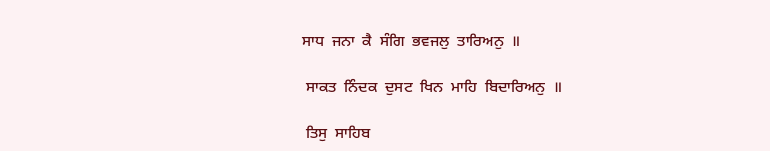ਸਾਧ  ਜਨਾ  ਕੈ  ਸੰਗਿ  ਭਵਜਲੁ  ਤਾਰਿਅਨੁ  ॥

 ਸਾਕਤ  ਨਿੰਦਕ  ਦੁਸਟ  ਖਿਨ  ਮਾਹਿ  ਬਿਦਾਰਿਅਨੁ  ॥

 ਤਿਸੁ  ਸਾਹਿਬ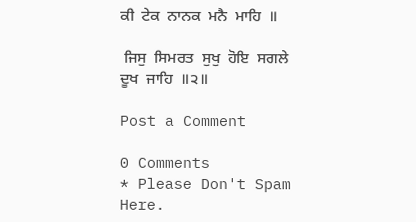ਕੀ  ਟੇਕ  ਨਾਨਕ  ਮਨੈ  ਮਾਹਿ  ॥

 ਜਿਸੁ  ਸਿਮਰਤ  ਸੁਖੁ  ਹੋਇ  ਸਗਲੇ  ਦੂਖ  ਜਾਹਿ  ॥੨॥

Post a Comment

0 Comments
* Please Don't Spam Here.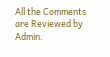All the Comments are Reviewed by Admin.